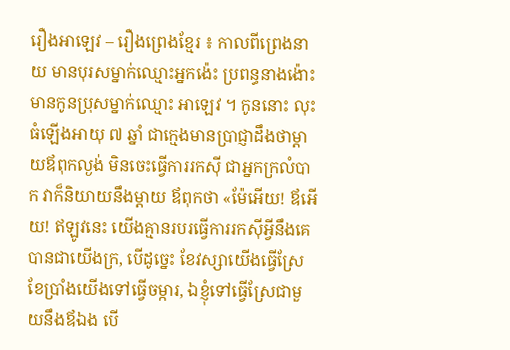រឿងអាឡេវ – រឿងព្រេងខ្មែរ ៖ កាលពីព្រេងនាយ មានបុរសម្នាក់ឈ្មោះអ្នកង៉េះ ប្រពន្ធនាងង៉ោះ មានកូនប្រុសម្នាក់ឈ្មោះ អាឡេវ ។ កូននោះ លុះធំឡើងអាយុ ៧ ឆ្នាំ ជាក្មេងមានប្រាជ្ញាដឹងថាម្តាយឪពុកល្ងង់ មិនចេះធ្វើការរកស៊ី ជាអ្នកក្រលំបាក វាក៏និយាយនឹងម្តាយ ឪពុកថា «ម៉ែអើយ! ឪអើយ! ឥឡូវនេះ យើងគ្មានរបរធ្វើការរកស៊ីអ្វីនឹងគេបានជាយើងក្រ, បើដូច្នេះ ខែវស្សាយើងធ្វើស្រែ ខែប្រាំងយើងទៅធ្វើចម្ការ, ឯខ្ញុំទៅធ្វើស្រែជាមួយនឹងឪឯង បើ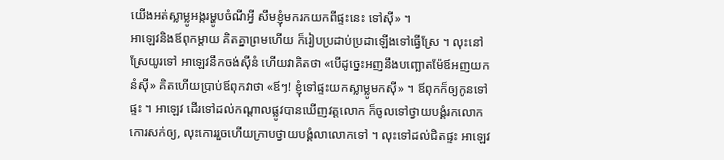យើងអត់ស្លាម្លូអង្ករម្ហូបចំណីអ្វី សឹមខ្ញុំមករកយកពីផ្ទះនេះ ទៅស៊ី» ។
អាឡេវនិងឪពុកម្តាយ គិតគ្នាព្រមហើយ ក៏រៀបប្រដាប់ប្រដាឡើងទៅធ្វើស្រែ ។ លុះនៅស្រែយូរទៅ អាឡេវនឹកចង់ស៊ីនំ ហើយវាគិតថា «បើដូច្នេះអញនឹងបញ្ឆោតម៉ែឪអញយកនំស៊ី» គិតហើយប្រាប់ឪពុកវាថា «ឪៗ! ខ្ញុំទៅផ្ទះយកស្លាម្លូមកស៊ី» ។ ឪពុកក៏ឲ្យកូនទៅផ្ទះ ។ អាឡេវ ដើរទៅដល់កណ្តាលផ្លូវបានឃើញវត្តលោក ក៏ចូលទៅថ្វាយបង្គំរកលោកកោរសក់ឲ្យ, លុះកោររួចហើយក្រាបថ្វាយបង្គំលាលោកទៅ ។ លុះទៅដល់ជិតផ្ទះ អាឡេវ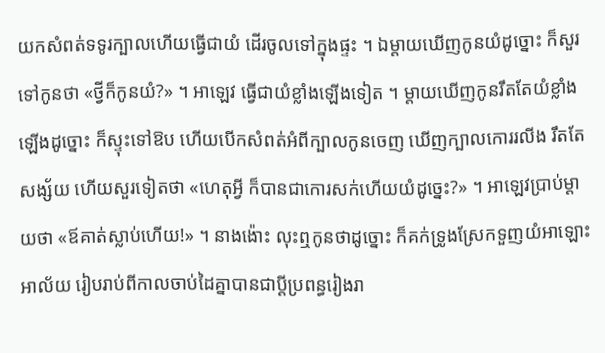យកសំពត់ទទូរក្បាលហើយធ្វើជាយំ ដើរចូលទៅក្នុងផ្ទះ ។ ឯម្តាយឃើញកូនយំដូច្នោះ ក៏សួរទៅកូនថា «ថ្វីក៏កូនយំ?» ។ អាឡេវ ធ្វើជាយំខ្លាំងឡើងទៀត ។ ម្តាយឃើញកូនរឹតតែយំខ្លាំងឡើងដូច្នោះ ក៏ស្ទុះទៅឱប ហើយបើកសំពត់អំពីក្បាលកូនចេញ ឃើញក្បាលកោររលីង រឹតតែសង្ស័យ ហើយសួរទៀតថា «ហេតុអ្វី ក៏បានជាកោរសក់ហើយយំដូច្នេះ?» ។ អាឡេវប្រាប់ម្តាយថា «ឪគាត់ស្លាប់ហើយ!» ។ នាងង៉ោះ លុះឮកូនថាដូច្នោះ ក៏គក់ទ្រូងស្រែកទួញយំអាឡោះអាល័យ រៀបរាប់ពីកាលចាប់ដៃគ្នាបានជាប្តីប្រពន្ធរៀងរា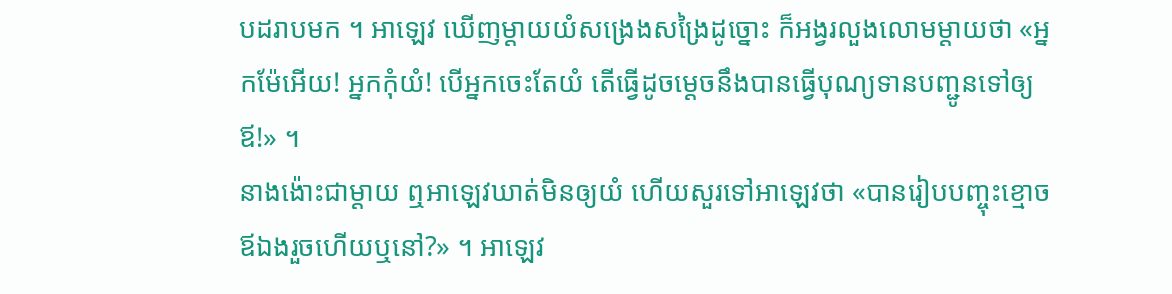បដរាបមក ។ អាឡេវ ឃើញម្តាយយំសង្រេងសង្រៃដូច្នោះ ក៏អង្វរលួងលោមម្តាយថា «អ្នកម៉ែអើយ! អ្នកកុំយំ! បើអ្នកចេះតែយំ តើធ្វើដូចម្តេចនឹងបានធ្វើបុណ្យទានបញ្ជូនទៅឲ្យឪ!» ។
នាងង៉ោះជាម្តាយ ឮអាឡេវឃាត់មិនឲ្យយំ ហើយសួរទៅអាឡេវថា «បានរៀបបញ្ចុះខ្មោចឪឯងរួចហើយឬនៅ?» ។ អាឡេវ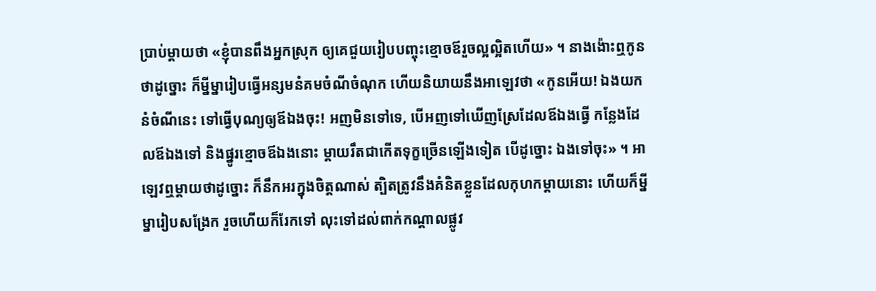ប្រាប់ម្តាយថា «ខ្ញុំបានពឹងអ្នកស្រុក ឲ្យគេជួយរៀបបញ្ចុះខ្មោចឪរួចល្អល្អិតហើយ» ។ នាងង៉ោះឮកូនថាដូច្នោះ ក៏ម្នីម្នារៀបធ្វើអន្សមនំគមចំណីចំណុក ហើយនិយាយនឹងអាឡេវថា «កូនអើយ! ឯងយកនំចំណីនេះ ទៅធ្វើបុណ្យឲ្យឪឯងចុះ! អញមិនទៅទេ, បើអញទៅឃើញស្រែដែលឪឯងធ្វើ កន្លែងដែលឪឯងទៅ និងផ្នូរខ្មោចឪឯងនោះ ម្តាយរឹតជាកើតទុក្ខច្រើនឡើងទៀត បើដូច្នោះ ឯងទៅចុះ» ។ អាឡេវឮម្តាយថាដូច្នោះ ក៏នឹកអរក្នុងចិត្តណាស់ ត្បិតត្រូវនឹងគំនិតខ្លួនដែលកុហកម្តាយនោះ ហើយក៏ម្នីម្នារៀបសង្រែក រួចហើយក៏រែកទៅ លុះទៅដល់ពាក់កណ្តាលផ្លូវ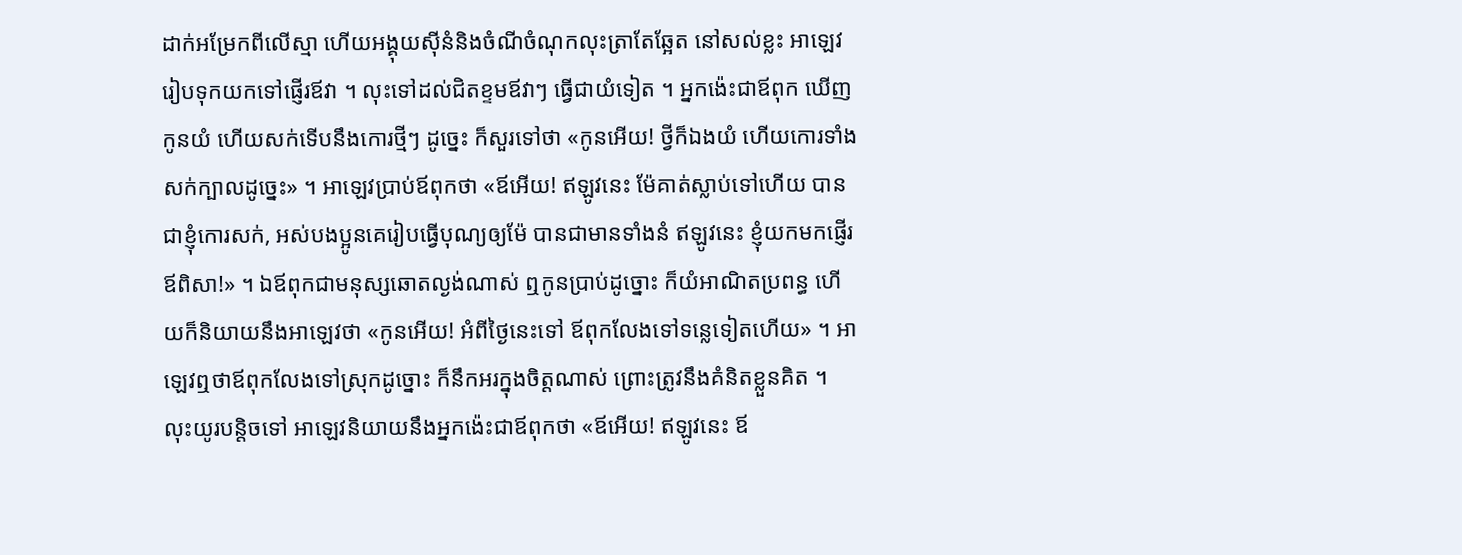ដាក់អម្រែកពីលើស្មា ហើយអង្គុយស៊ីនំនិងចំណីចំណុកលុះត្រាតែឆ្អែត នៅសល់ខ្លះ អាឡេវរៀបទុកយកទៅផ្ញើរឪវា ។ លុះទៅដល់ជិតខ្ទមឪវាៗ ធ្វើជាយំទៀត ។ អ្នកង៉េះជាឪពុក ឃើញកូនយំ ហើយសក់ទើបនឹងកោរថ្មីៗ ដូច្នេះ ក៏សួរទៅថា «កូនអើយ! ថ្វីក៏ឯងយំ ហើយកោរទាំងសក់ក្បាលដូច្នេះ» ។ អាឡេវប្រាប់ឪពុកថា «ឪអើយ! ឥឡូវនេះ ម៉ែគាត់ស្លាប់ទៅហើយ បានជាខ្ញុំកោរសក់, អស់បងប្អូនគេរៀបធ្វើបុណ្យឲ្យម៉ែ បានជាមានទាំងនំ ឥឡូវនេះ ខ្ញុំយកមកផ្ញើរឪពិសា!» ។ ឯឪពុកជាមនុស្សឆោតល្ងង់ណាស់ ឮកូនប្រាប់ដូច្នោះ ក៏យំអាណិតប្រពន្ធ ហើយក៏និយាយនឹងអាឡេវថា «កូនអើយ! អំពីថ្ងៃនេះទៅ ឪពុកលែងទៅទន្លេទៀតហើយ» ។ អាឡេវឮថាឪពុកលែងទៅស្រុកដូច្នោះ ក៏នឹកអរក្នុងចិត្តណាស់ ព្រោះត្រូវនឹងគំនិតខ្លួនគិត ។
លុះយូរបន្តិចទៅ អាឡេវនិយាយនឹងអ្នកង៉េះជាឪពុកថា «ឪអើយ! ឥឡូវនេះ ឪ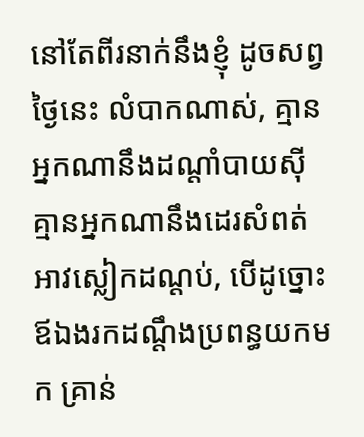នៅតែពីរនាក់នឹងខ្ញុំ ដូចសព្វថ្ងៃនេះ លំបាកណាស់, គ្មានអ្នកណានឹងដណ្តាំបាយស៊ី គ្មានអ្នកណានឹងដេរសំពត់អាវស្លៀកដណ្តប់, បើដូច្នោះ ឪឯងរកដណ្តឹងប្រពន្ធយកមក គ្រាន់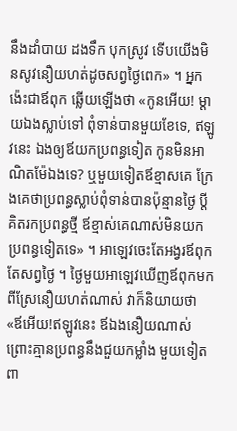នឹងដាំបាយ ដងទឹក បុកស្រូវ ទើបយើងមិនសូវនឿយហត់ដូចសព្វថ្ងៃពេក» ។ អ្នកង៉េះជាឪពុក ឆ្លើយឡើងថា «កូនអើយ! ម្តាយឯងស្លាប់ទៅ ពុំទាន់បានមួយខែទេ, ឥឡូវនេះ ឯងឲ្យឪយកប្រពន្ធទៀត កូនមិនអាណិតម៉ែឯងទេ? ឬមួយទៀតឪខ្មាសគេ ក្រែងគេថាប្រពន្ធស្លាប់ពុំទាន់បានប៉ុន្មានថ្ងៃ ប្តីគិតរកប្រពន្ធថ្មី ឪខ្មាស់គេណាស់មិនយកប្រពន្ធទៀតទេ» ។ អាឡេវចេះតែអង្វរឪពុកតែសព្វថ្ងៃ ។ ថ្ងៃមួយអាឡេវឃើញឪពុកមកពីស្រែនឿយហត់ណាស់ វាក៏និយាយថា «ឪអើយ!ឥឡូវនេះ ឪឯងនឿយណាស់ ព្រោះគ្មានប្រពន្ធនឹងជួយកម្លាំង មួយទៀត ពា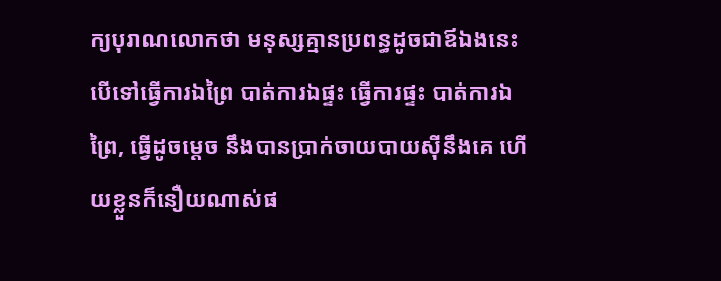ក្យបុរាណលោកថា មនុស្សគ្មានប្រពន្ធដូចជាឪឯងនេះ បើទៅធ្វើការឯព្រៃ បាត់ការឯផ្ទះ ធ្វើការផ្ទះ បាត់ការឯព្រៃ, ធ្វើដូចម្តេច នឹងបានប្រាក់ចាយបាយស៊ីនឹងគេ ហើយខ្លួនក៏នឿយណាស់ផ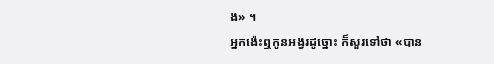ង» ។
អ្នកង៉េះឮកូនអង្វរដូច្នោះ ក៏សួរទៅថា «បាន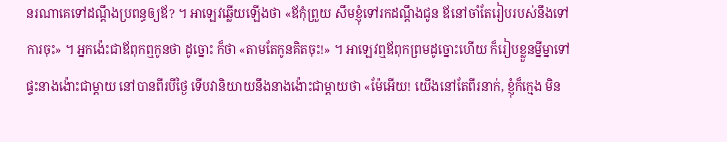នរណាគេទៅដណ្តឹងប្រពន្ធឲ្យឪ? ។ អាឡេវឆ្លើយឡើងថា «ឪកុំព្រួយ សឹមខ្ញុំទៅរកដណ្តឹងជូន ឪនៅចាំតែរៀបរបស់នឹងទៅការចុះ» ។ អ្នកង៉េះជាឪពុកឮកូនថា ដូច្នោះ ក៏ថា «តាមតែកូនគិតចុះ!» ។ អាឡេវឮឪពុកព្រមដូច្នោះហើយ ក៏រៀបខ្លួនម្នីម្នាទៅផ្ទះនាងង៉ោះជាម្តាយ នៅបានពីរបីថ្ងៃ ទើបវានិយាយនឹងនាងង៉ោះជាម្តាយថា «ម៉ែអើយ! យើងនៅតែពីរនាក់, ខ្ញុំក៏ក្មេង មិន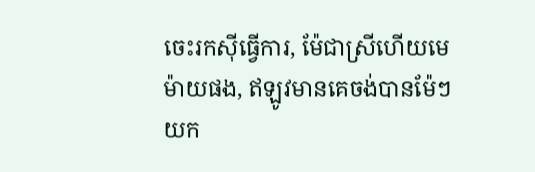ចេះរកស៊ីធ្វើការ, ម៉ែជាស្រីហើយមេម៉ាយផង, ឥឡូវមានគេចង់បានម៉ែៗ យក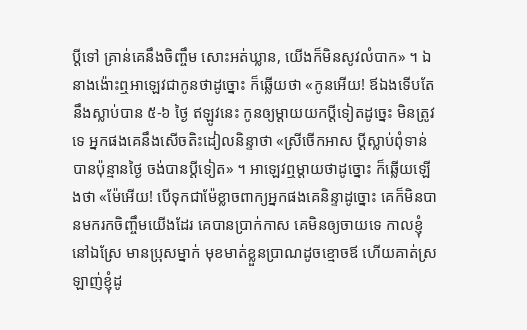ប្តីទៅ គ្រាន់គេនឹងចិញ្ចឹម សោះអត់ឃ្លាន, យើងក៏មិនសូវលំបាក» ។ ឯនាងង៉ោះឮអាឡេវជាកូនថាដូច្នោះ ក៏ឆ្លើយថា «កូនអើយ! ឪឯងទើបតែនឹងស្លាប់បាន ៥-៦ ថ្ងៃ ឥឡូវនេះ កូនឲ្យម្តាយយកប្តីទៀតដូច្នេះ មិនត្រូវទេ អ្នកផងគេនឹងសើចតិះដៀលនិន្ទាថា «ស្រីចើកអាស ប្តីស្លាប់ពុំទាន់បានប៉ុន្មានថ្ងៃ ចង់បានប្តីទៀត» ។ អាឡេវឮម្តាយថាដូច្នោះ ក៏ឆ្លើយឡើងថា «ម៉ែអើយ! បើទុកជាម៉ែខ្លាចពាក្យអ្នកផងគេនិន្ទាដូច្នោះ គេក៏មិនបានមករកចិញ្ចឹមយើងដែរ គេបានប្រាក់កាស គេមិនឲ្យចាយទេ កាលខ្ញុំនៅឯស្រែ មានប្រុសម្នាក់ មុខមាត់ខ្លួនប្រាណដូចខ្មោចឪ ហើយគាត់ស្រឡាញ់ខ្ញុំដូ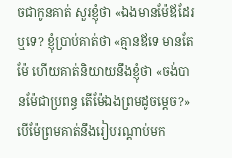ចជាកូនគាត់ សួរខ្ញុំថា «ឯងមានម៉ែឪដែរឬទេ? ខ្ញុំប្រាប់គាត់ថា «គ្មានឪទេ មានតែម៉ែ ហើយគាត់និយាយនឹងខ្ញុំថា «ចង់បានម៉ែជាប្រពន្ធ តើម៉ែឯងព្រមដូចម្តេច?» បើម៉ែព្រមគាត់នឹងរៀបរណ្តាប់មក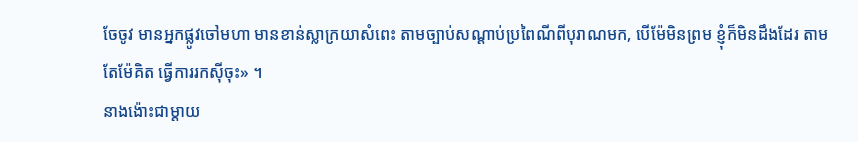ចែចូវ មានអ្នកផ្លូវចៅមហា មានខាន់ស្លាក្រយាសំពេះ តាមច្បាប់សណ្តាប់ប្រពៃណីពីបុរាណមក, បើម៉ែមិនព្រម ខ្ញុំក៏មិនដឹងដែរ តាមតែម៉ែគិត ធ្វើការរកស៊ីចុះ» ។
នាងង៉ោះជាម្តាយ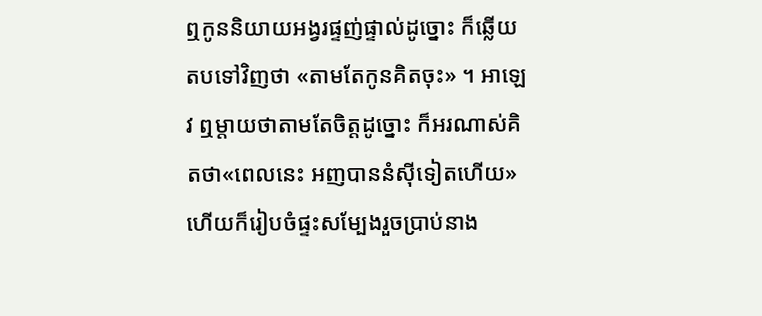ឮកូននិយាយអង្វរផ្ទញ់ផ្ទាល់ដូច្នោះ ក៏ឆ្លើយតបទៅវិញថា «តាមតែកូនគិតចុះ» ។ អាឡេវ ឮម្តាយថាតាមតែចិត្តដូច្នោះ ក៏អរណាស់គិតថា«ពេលនេះ អញបាននំស៊ីទៀតហើយ» ហើយក៏រៀបចំផ្ទះសម្បែងរួចប្រាប់នាង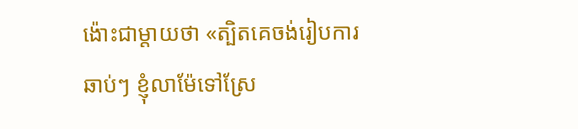ង៉ោះជាម្តាយថា «ត្បិតគេចង់រៀបការឆាប់ៗ ខ្ញុំលាម៉ែទៅស្រែ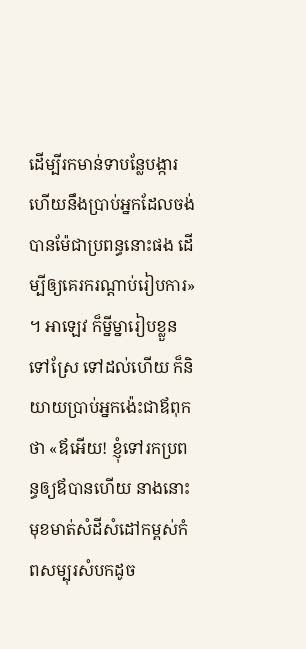ដើម្បីរកមាន់ទាបន្លែបង្ការ ហើយនឹងប្រាប់ឣ្នកដែលចង់បានម៉ែជាប្រពន្ធនោះផង ដើម្បីឲ្យគេរករណ្តាប់រៀបការ» ។ អាឡេវ ក៏ម្នីម្នារៀបខ្លួនទៅស្រែ ទៅដល់ហើយ ក៏និយាយប្រាប់អ្នកង៉េះជាឪពុកថា «ឪអើយ! ខ្ញុំទៅរកប្រពន្ធឲ្យឪបានហើយ នាងនោះមុខមាត់សំដីសំដៅកម្ពស់កំពសម្បុរសំបកដូច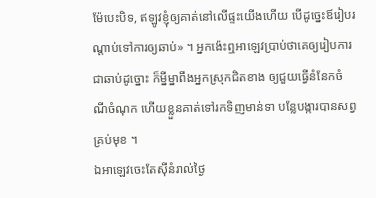ម៉ែបេះបិទ, ឥឡូវខ្ញុំឲ្យគាត់នៅលើផ្ទះយើងហើយ បើដូច្នេះឪរៀបរណ្តាប់ទៅការឲ្យឆាប់» ។ អ្នកង៉េះឮអាឡេវប្រាប់ថាគេឲ្យរៀបការជាឆាប់ដូច្នោះ ក៏ម្នីម្នាពឹងអ្នកស្រុកជិតខាង ឲ្យជួយធ្វើនំនែកចំណីចំណុក ហើយខ្លួនគាត់ទៅរកទិញមាន់ទា បន្លែបង្ការបានសព្វគ្រប់មុខ ។
ឯអាឡេវចេះតែស៊ីនំរាល់ថ្ងៃ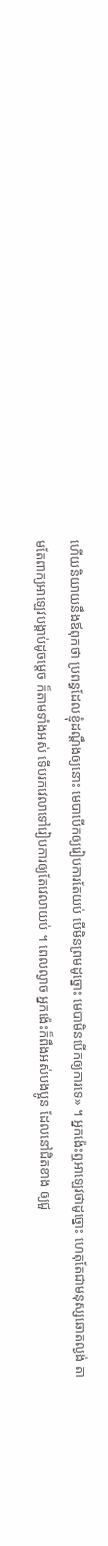ហើយនិយាយនឹងឪពុកថា ប្រពន្ធដែលខ្ញុំដណ្តឹងឲ្យនោះ មេបាបើកឲ្យរៀបការតែយប់ បើមិនព្រមដូច្នោះ មេបាមិនបើកឲ្យការទេ» ។ អ្នកង៉េះឮអាឡេវថាដូច្នោះ ហេតុតែជាមនុស្សឆោតល្ងង់ តាមតែពាក្យអាឡេវបង្គាប់ដូចម្តេច ក៏តាមទាំងអស់ ទើបរកវេលាទៅរៀបការឲ្យតែវេលាយប់ ។ ពេលល្ងាច អ្នកង៉េះក៏ពឹងអស់បងប្អូន ដែលនៅជិតខាង ឲ្យជួ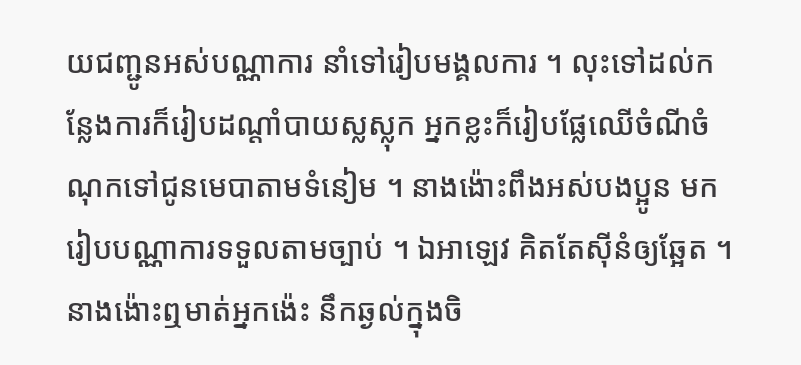យជញ្ជូនអស់បណ្ណាការ នាំទៅរៀបមង្គលការ ។ លុះទៅដល់កន្លែងការក៏រៀបដណ្តាំបាយស្លស្លុក អ្នកខ្លះក៏រៀបផ្លែឈើចំណីចំណុកទៅជូនមេបាតាមទំនៀម ។ នាងង៉ោះពឹងអស់បងប្អូន មករៀបបណ្ណាការទទួលតាមច្បាប់ ។ ឯអាឡេវ គិតតែស៊ីនំឲ្យឆ្អែត ។ នាងង៉ោះឮមាត់អ្នកង៉េះ នឹកឆ្ងល់ក្នុងចិ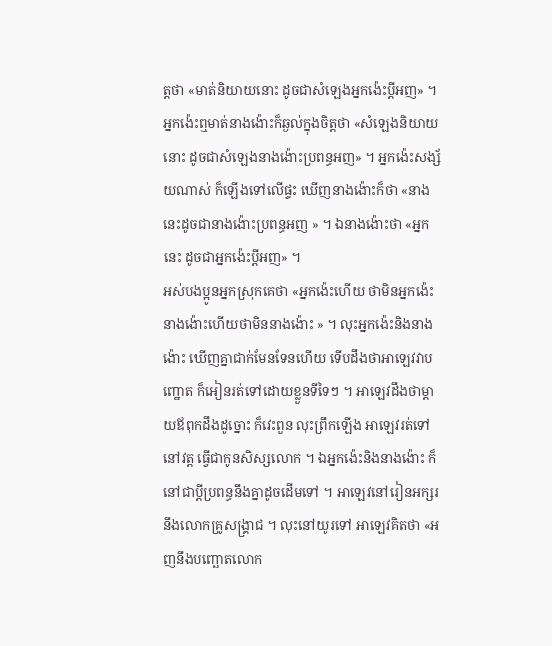ត្តថា «មាត់និយាយនោះ ដូចជាសំឡេងអ្នកង៉េះប្តីអញ» ។ អ្នកង៉េះឮមាត់នាងង៉ោះក៏ឆ្ងល់ក្នុងចិត្តថា «សំឡេងនិយាយនោះ ដូចជាសំឡេងនាងង៉ោះប្រពន្ធអញ» ។ អ្នកង៉េះសង្ស័យណាស់ ក៏ឡើងទៅលើផ្ទះ ឃើញនាងង៉ោះក៏ថា «នាងនេះដូចជានាងង៉ោះប្រពន្ធអញ » ។ ឯនាងង៉ោះថា «អ្នកនេះ ដូចជាអ្នកង៉េះប្តីអញ» ។
អស់បងប្អូនអ្នកស្រុកគេថា «អ្នកង៉េះហើយ ថាមិនអ្នកង៉េះ នាងង៉ោះហើយថាមិននាងង៉ោះ » ។ លុះអ្នកង៉េះនិងនាងង៉ោះ ឃើញគ្នាជាក់មែនទែនហើយ ទើបដឹងថាអាឡេវវាបញ្ឋោត ក៏អៀនរត់ទៅដោយខ្លួនទីទៃៗ ។ អាឡេវដឹងថាម្តាយឪពុកដឹងដូច្នោះ ក៏វេះពួន លុះព្រឹកឡើង អាឡេវរត់ទៅនៅវត្ត ធ្វើជាកូនសិស្សលោក ។ ឯអ្នកង៉េះនិងនាងង៉ោះ ក៏នៅជាប្តីប្រពន្ធនឹងគ្នាដូចដើមទៅ ។ អាឡេវនៅរៀនអក្សរ នឹងលោកគ្រូសង្រ្គាជ ។ លុះនៅយូរទៅ អាឡេវគិតថា «អញនឹងបញ្ឆោតលោក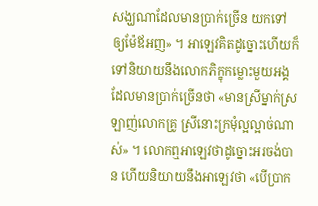សង្ឃណាដែលមានប្រាក់ច្រើន យកទៅឲ្យម៉ែឪអញ» ។ អាឡេវគិតដូច្នោះហើយក៏ទៅនិយាយនឹងលោកភិក្ខុកម្លោះមួយអង្គ ដែលមានប្រាក់ច្រើនថា «មានស្រីម្នាក់ស្រឡាញ់លោកគ្រូ ស្រីនោះក្រមុំល្អល្អាច់ណាស់» ។ លោកឮអាឡេវថាដូច្នោះអរចង់បាន ហើយនិយាយនឹងអាឡេវថា «បើប្រាក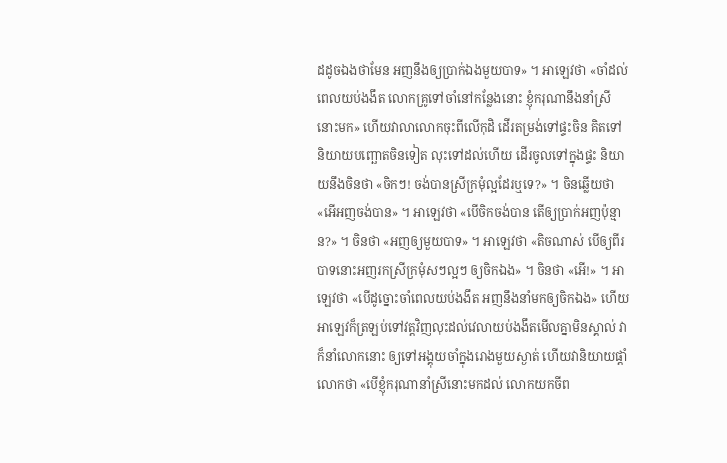ដដូចឯងថាមែន អញនឹងឲ្យប្រាក់ឯងមួយបាទ» ។ អាឡេវថា «ចាំដល់ពេលយប់ងងឹត លោកគ្រូទៅចាំនៅកន្លែងនោះ ខ្ញុំករុណានឹងនាំស្រីនោះមក» ហើយវាលាលោកចុះពីលើកុដិ ដើរតម្រង់ទៅផ្ទះចិន គិតទៅនិយាយបញ្ឆោតចិនទៀត លុះទៅដល់ហើយ ដើរចូលទៅក្នុងផ្ទះ និយាយនឹងចិនថា «ចិកៗ! ចង់បានស្រីក្រមុំល្អដែរឬទេ?» ។ ចិនឆ្លើយថា «អើអញចង់បាន» ។ អាឡេវថា «បើចិកចង់បាន តើឲ្យប្រាក់អញប៉ុន្មាន?» ។ ចិនថា «អញឲ្យមួយបាទ» ។ អាឡេវថា «តិចណាស់ បើឲ្យពីរបាទនោះអញរកស្រីក្រមុំសៗល្អៗ ឲ្យចិកឯង» ។ ចិនថា «អើ!» ។ អាឡេវថា «បើដូច្នោះចាំពេលយប់ងងឹត អញនឹងនាំមកឲ្យចិកឯង» ហើយអាឡេវក៏ត្រឡប់ទៅវត្តវិញលុះដល់វេលាយប់ងងឹតមើលគ្នាមិនស្គាល់ វាក៏នាំលោកនោះ ឲ្យទៅអង្គុយចាំក្នុងរោងមួយស្ងាត់ ហើយវានិយាយផ្តាំលោកថា «បើខ្ញុំករុណានាំស្រីនោះមកដល់ លោកយកចីព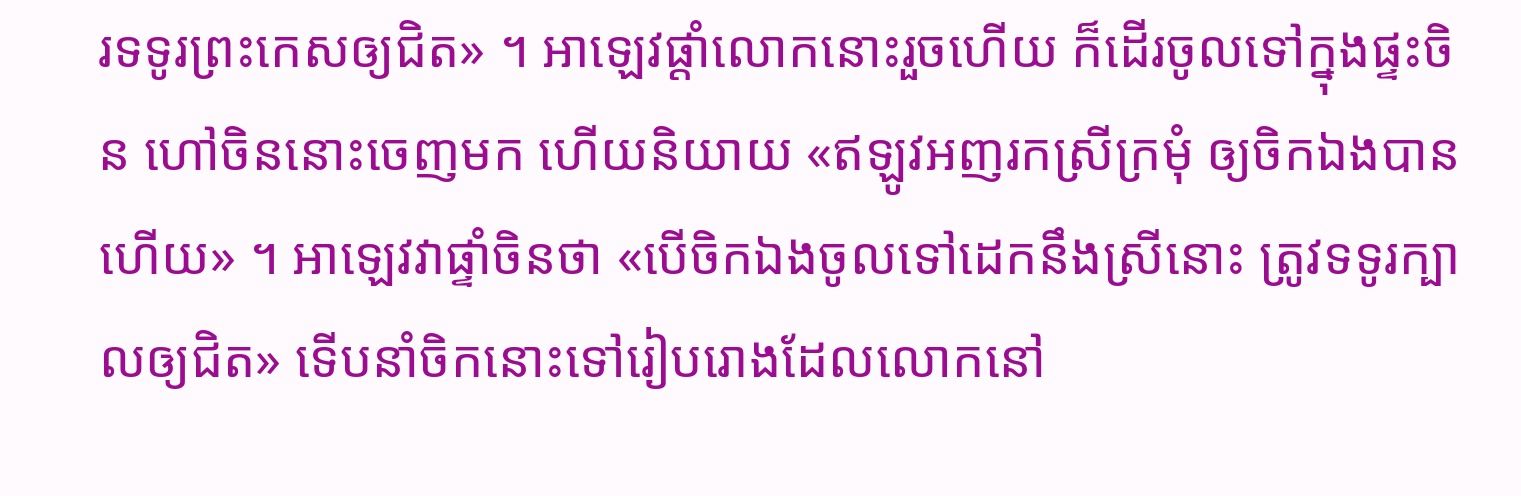រទទូរព្រះកេសឲ្យជិត» ។ អាឡេវផ្តាំលោកនោះរួចហើយ ក៏ដើរចូលទៅក្នុងផ្ទះចិន ហៅចិននោះចេញមក ហើយនិយាយ «ឥឡូវអញរកស្រីក្រមុំ ឲ្យចិកឯងបានហើយ» ។ អាឡេវវាផ្ទាំចិនថា «បើចិកឯងចូលទៅដេកនឹងស្រីនោះ ត្រូវទទូរក្បាលឲ្យជិត» ទើបនាំចិកនោះទៅរៀបរោងដែលលោកនៅ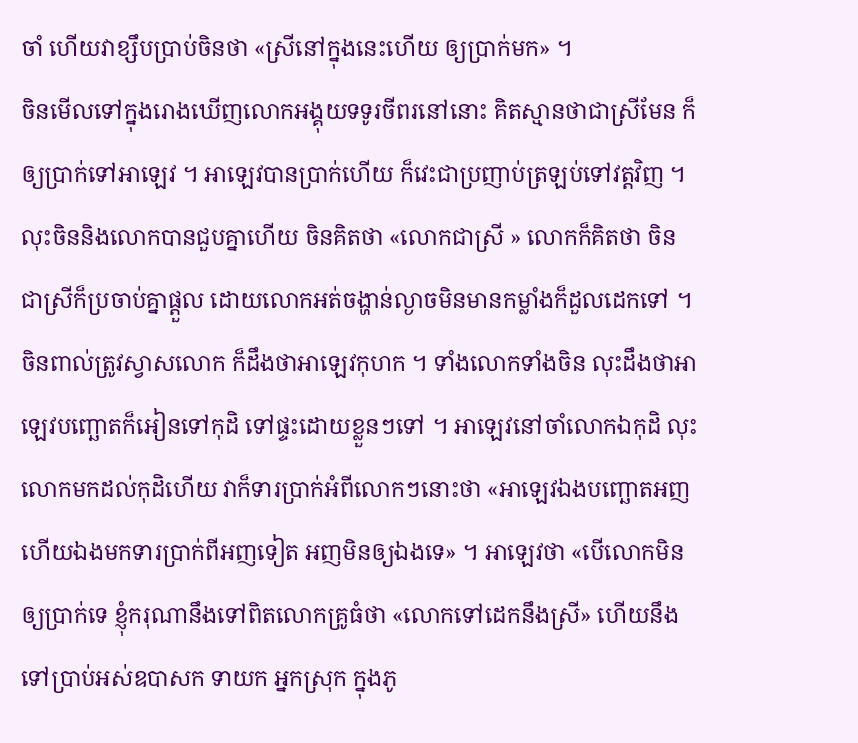ចាំ ហើយវាខ្សឹបប្រាប់ចិនថា «ស្រីនៅក្នុងនេះហើយ ឲ្យប្រាក់មក» ។
ចិនមើលទៅក្នុងរោងឃើញលោកអង្គុយទទូរចីពរនៅនោះ គិតស្មានថាជាស្រីមែន ក៏ឲ្យប្រាក់ទៅអាឡេវ ។ អាឡេវបានប្រាក់ហើយ ក៏វេះជាប្រញាប់ត្រឡប់ទៅវត្តវិញ ។ លុះចិននិងលោកបានជួបគ្នាហើយ ចិនគិតថា «លោកជាស្រី » លោកក៏គិតថា ចិនជាស្រីក៏ប្រចាប់គ្នាផ្ដួល ដោយលោកអត់ចង្ហាន់ល្ងាចមិនមានកម្លាំងក៏ដួលដេកទៅ ។ ចិនពាល់ត្រូវស្វាសលោក ក៏ដឹងថាអាឡេវកុហក ។ ទាំងលោកទាំងចិន លុះដឹងថាអាឡេវបញ្ឆោតក៏អៀនទៅកុដិ ទៅផ្ទះដោយខ្លួនៗទៅ ។ អាឡេវនៅចាំលោកឯកុដិ លុះលោកមកដល់កុដិហើយ វាក៏ទារប្រាក់អំពីលោកៗនោះថា «អាឡេវឯងបញ្ឆោតអញ ហើយឯងមកទារប្រាក់ពីអញទៀត អញមិនឲ្យឯងទេ» ។ អាឡេវថា «បើលោកមិនឲ្យប្រាក់ទេ ខ្ញុំករុណានឹងទៅពិតលោកគ្រូធំថា «លោកទៅដេកនឹងស្រី» ហើយនឹងទៅប្រាប់អស់ឧបាសក ទាយក អ្នកស្រុក ក្នុងភូ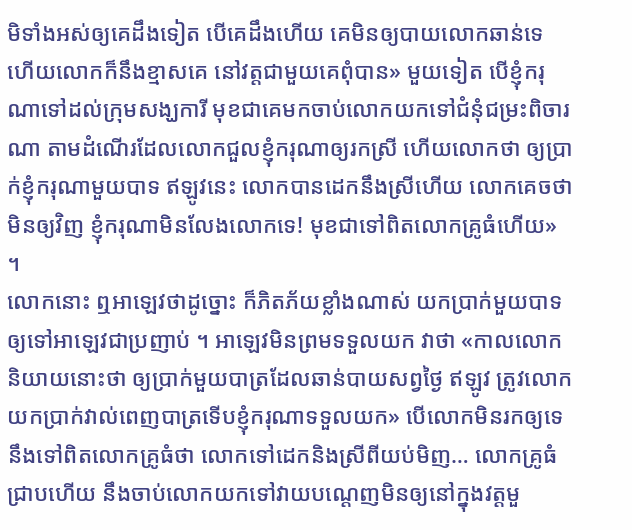មិទាំងអស់ឲ្យគេដឹងទៀត បើគេដឹងហើយ គេមិនឲ្យបាយលោកឆាន់ទេ ហើយលោកក៏នឹងខ្មាសគេ នៅវត្តជាមួយគេពុំបាន» មួយទៀត បើខ្ញុំករុណាទៅដល់ក្រុមសង្ឃការី មុខជាគេមកចាប់លោកយកទៅជំនុំជម្រះពិចារណា តាមដំណើរដែលលោកជួលខ្ញុំករុណាឲ្យរកស្រី ហើយលោកថា ឲ្យប្រាក់ខ្ញុំករុណាមួយបាទ ឥឡូវនេះ លោកបានដេកនឹងស្រីហើយ លោកគេចថា មិនឲ្យវិញ ខ្ញុំករុណាមិនលែងលោកទេ! មុខជាទៅពិតលោកគ្រូធំហើយ» ។
លោកនោះ ឮអាឡេវថាដូច្នោះ ក៏ភិតភ័យខ្លាំងណាស់ យកប្រាក់មួយបាទឲ្យទៅអាឡេវជាប្រញាប់ ។ អាឡេវមិនព្រមទទួលយក វាថា «កាលលោកនិយាយនោះថា ឲ្យប្រាក់មួយបាត្រដែលឆាន់បាយសព្វថ្ងៃ ឥឡូវ ត្រូវលោកយកប្រាក់វាល់ពេញបាត្រទើបខ្ញុំករុណាទទួលយក» បើលោកមិនរកឲ្យទេ នឹងទៅពិតលោកគ្រូធំថា លោកទៅដេកនិងស្រីពីយប់មិញ… លោកគ្រូធំជ្រាបហើយ នឹងចាប់លោកយកទៅវាយបណ្តេញមិនឲ្យនៅក្នុងវត្តមួ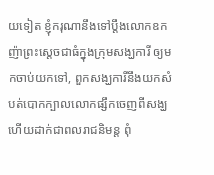យទៀត ខ្ញុំករុណានឹងទៅប្តឹងលោកឧកញ៉ាព្រះស្តេចជាធំក្នុងក្រុមសង្ឃការី ឲ្យមកចាប់យកទៅ, ពួកសង្ឃការីនឹងយកសំបត់បោកក្បាលលោកផ្សឹកចេញពីសង្ឃហើយដាក់ជាពលរាជនិមន្ត ពុំ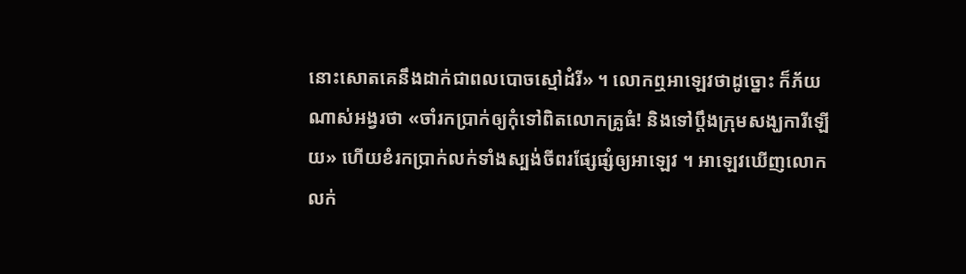នោះសោតគេនឹងដាក់ជាពលបោចស្មៅដំរី» ។ លោកឮអាឡេវថាដូច្នោះ ក៏ភ័យណាស់អង្វរថា «ចាំរកប្រាក់ឲ្យកុំទៅពិតលោកគ្រូធំ! និងទៅប្តឹងក្រុមសង្ឃការីឡើយ» ហើយខំរកប្រាក់លក់ទាំងស្បង់ចីពរផ្សែផ្សំឲ្យអាឡេវ ។ អាឡេវឃើញលោកលក់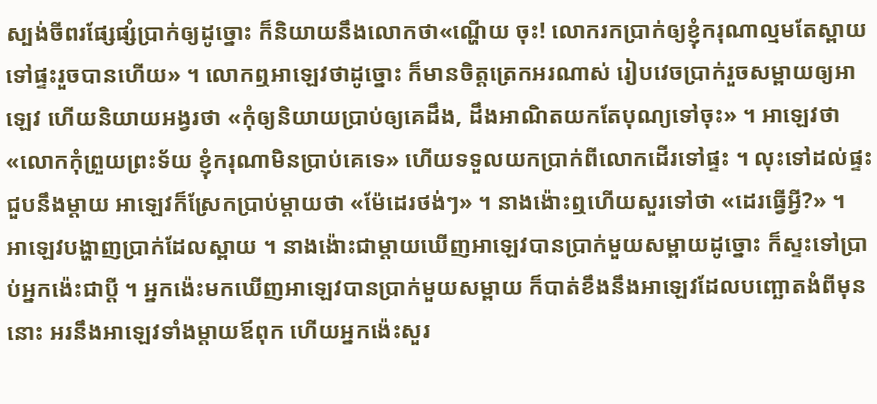ស្បង់ចីពរផ្សែផ្សំប្រាក់ឲ្យដូច្នោះ ក៏និយាយនឹងលោកថា«ណ្ហើយ ចុះ! លោករកប្រាក់ឲ្យខ្ញុំករុណាល្មមតែស្ពាយទៅផ្ទះរួចបានហើយ» ។ លោកឮអាឡេវថាដូច្នោះ ក៏មានចិត្តត្រេកអរណាស់ រៀបវេចប្រាក់រួចសម្ពាយឲ្យអាឡេវ ហើយនិយាយអង្វរថា «កុំឲ្យនិយាយប្រាប់ឲ្យគេដឹង, ដឹងអាណិតយកតែបុណ្យទៅចុះ» ។ អាឡេវថា «លោកកុំព្រួយព្រះទ័យ ខ្ញុំករុណាមិនប្រាប់គេទេ» ហើយទទួលយកប្រាក់ពីលោកដើរទៅផ្ទះ ។ លុះទៅដល់ផ្ទះជួបនឹងម្តាយ អាឡេវក៏ស្រែកប្រាប់ម្តាយថា «ម៉ែដេរថង់ៗ» ។ នាងង៉ោះឮហើយសួរទៅថា «ដេរធ្វើអ្វី?» ។
អាឡេវបង្ហាញប្រាក់ដែលស្ពាយ ។ នាងង៉ោះជាម្តាយឃើញអាឡេវបានប្រាក់មួយសម្ពាយដូច្នោះ ក៏ស្ទះទៅប្រាប់អ្នកង៉េះជាប្តី ។ អ្នកង៉េះមកឃើញអាឡេវបានប្រាក់មួយសម្ពាយ ក៏បាត់ខឹងនឹងអាឡេវដែលបញ្ឆោតងំពីមុននោះ អរនឹងអាឡេវទាំងម្តាយឪពុក ហើយអ្នកង៉េះសួរ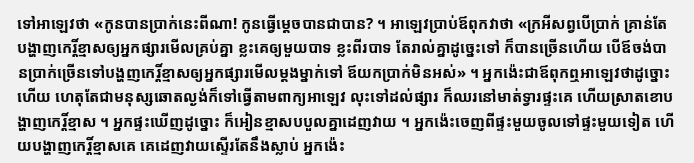ទៅអាឡេវថា «កូនបានប្រាក់នេះពីណា! កូនធ្វើម្តេចបានជាបាន? ។ អាឡេវប្រាប់ឪពុកវាថា «ក្រអីសព្វបើប្រាក់ គ្រាន់តែបង្ហាញកេរ្តិ៍ខ្មាសឲ្យអ្នកផ្សារមើលគ្រប់គ្នា ខ្លះគេឲ្យមួយបាទ ខ្លះពីរបាទ តែរាល់គ្នាដូច្នេះទៅ ក៏បានច្រើនហើយ បើឪចង់បានប្រាក់ច្រើនទៅបង្ហញកេរ្តិ៍ខ្មាសឲ្យអ្នកផ្សារមើលម្តងម្នាក់ទៅ ឪយកប្រាក់មិនអស់» ។ អ្នកង៉េះជាឪពុកឮអាឡេវថាដូច្នោះហើយ ហេតុតែជាមនុស្សឆោតល្ងង់ក៏ទៅធ្វើតាមពាក្យអាឡេវ លុះទៅដល់ផ្សារ ក៏ឈរនៅមាត់ទ្វារផ្ទះគេ ហើយស្រាតខោបង្ហាញកេរ្តិ៍ខ្មាស ។ អ្នកផ្ទះឃើញដូច្នោះ ក៏អៀនខ្មាសបបួលគ្នាដេញវាយ ។ អ្នកង៉េះចេញពីផ្ទះមួយចូលទៅផ្ទះមួយទៀត ហើយបង្ហាញកេរ្តិ៍ខ្មាសគេ គេដេញវាយស្ទើរតែនឹងស្លាប់ អ្នកង៉េះ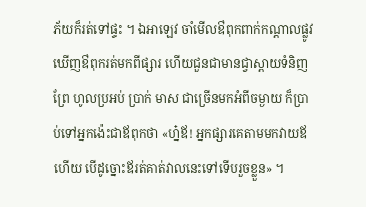ភ័យក៏រត់ទៅផ្ទះ ។ ឯអាឡេវ ចាំមើលឳពុកពាក់កណ្តាលផ្លូវ ឃើញឳពុករត់មកពីផ្សារ ហើយជួនជាមានជ្វាស្ពាយទំនិញព្រែ ហូលប្រអប់ ប្រាក់ មាស ជាច្រើនមកអំពីចម្ងាយ ក៏ប្រាប់ទៅអ្នកង៉េះជាឪពុកថា «ហ្ន៎ឪ! អ្នកផ្សារគេតាមមកវាយឪហើយ បើដូច្នោះឪរត់គាត់វាលនេះទៅទើបរួចខ្លួន» ។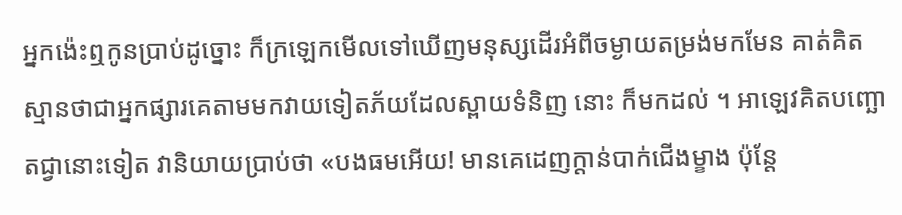អ្នកង៉េះឮកូនប្រាប់ដូច្នោះ ក៏ក្រឡេកមើលទៅឃើញមនុស្សដើរអំពីចម្ងាយតម្រង់មកមែន គាត់គិតស្មានថាជាអ្នកផ្សារគេតាមមកវាយទៀតភ័យដែលស្ពាយទំនិញ នោះ ក៏មកដល់ ។ អាឡេវគិតបញ្ឆោតជ្វានោះទៀត វានិយាយប្រាប់ថា «បងធមអើយ! មានគេដេញក្តាន់បាក់ជើងម្ខាង ប៉ុន្តែ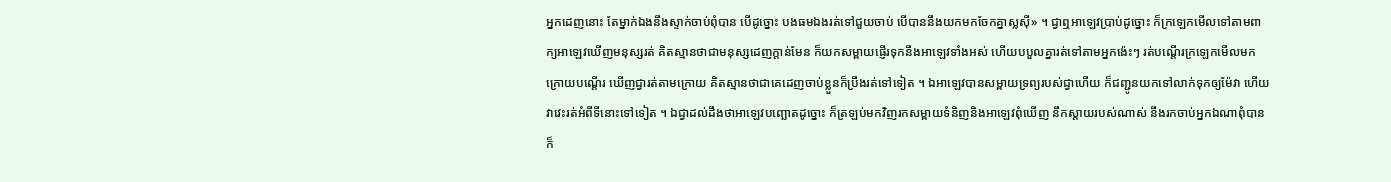អ្នកដេញនោះ តែម្នាក់ឯងនឹងស្ទាក់ចាប់ពុំបាន បើដូច្នោះ បងធមឯងរត់ទៅជួយចាប់ បើបាននឹងយកមកចែកគ្នាស្លស៊ី» ។ ជ្វាឮអាឡេវប្រាប់ដូច្នោះ ក៏ក្រឡេកមើលទៅតាមពាក្យអាឡេវឃើញមនុស្សរត់ គិតស្មានថាជាមនុស្សដេញក្តាន់មែន ក៏យកសម្ពាយផ្ញើរទុកនឹងអាឡេវទាំងអស់ ហើយបបួលគ្នារត់ទៅតាមអ្នកង៉េះៗ រត់បណ្តើរក្រឡេកមើលមកក្រោយបណ្តើរ ឃើញជ្វារត់តាមក្រោយ គិតស្មានថាជាគេដេញចាប់ខ្លួនក៏ប្រឹងរត់ទៅទៀត ។ ឯអាឡេវបានសម្ពាយទ្រព្យរបស់ជ្វាហើយ ក៏ជញ្ជូនយកទៅលាក់ទុកឲ្យម៉ែវា ហើយវាវេះរត់អំពីទីនោះទៅទៀត ។ ឯជ្វាដល់ដឹងថាអាឡេវបញ្ឆោតដូច្នោះ ក៏ត្រឡប់មកវិញរកសម្ពាយទំនិញនិងអាឡេវពុំឃើញ នឹកស្តាយរបស់ណាស់ នឹងរកចាប់អ្នកឯណាពុំបាន ក៏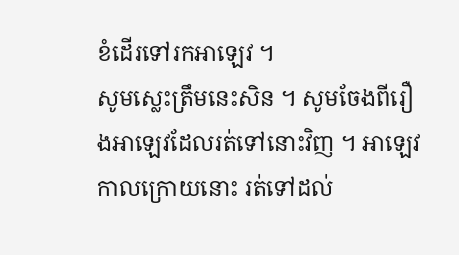ខំដើរទៅរកអាឡេវ ។
សូមស្លេះត្រឹមនេះសិន ។ សូមចែងពីរឿងអាឡេវដែលរត់ទៅនោះវិញ ។ អាឡេវ កាលក្រោយនោះ រត់ទៅដល់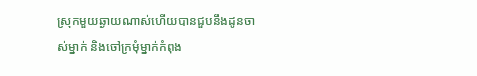ស្រុកមួយឆ្ងាយណាស់ហើយបានជួបនឹងដូនចាស់ម្នាក់ និងចៅក្រមុំម្នាក់កំពុង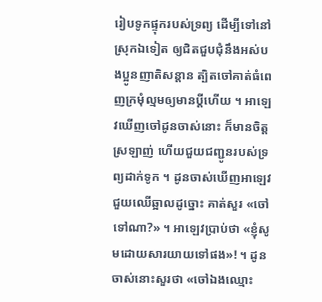រៀបទូកផ្ទុករបស់ទ្រព្យ ដើម្បីទៅនៅស្រុកឯទៀត ឲ្យជិតជួបជុំនឹងអស់បងប្អូនញាតិសន្តាន ត្បិតចៅគាត់ធំពេញក្រមុំល្មមឲ្យមានប្តីហើយ ។ អាឡេវឃើញចៅដូនចាស់នោះ ក៏មានចិត្តស្រឡាញ់ ហើយជួយជញ្ជូនរបស់ទ្រព្យដាក់ទូក ។ ដូនចាស់ឃើញអាឡេវជួយឈើឆ្អាលដូច្នោះ គាត់សួរ «ចៅទៅណា?» ។ អាឡេវប្រាប់ថា «ខ្ញុំសូមដោយសារយាយទៅផង»! ។ ដូនចាស់នោះសួរថា «ចៅឯងឈ្មោះ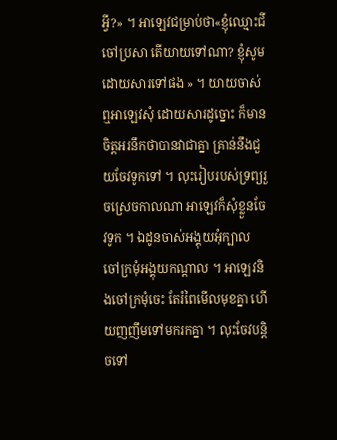អ្វី?» ។ អាឡេវជម្រាប់ថា«ខ្ញុំឈ្មោះជីចៅប្រសា តើយាយទៅណា? ខ្ញុំសូមដោយសារទៅផង » ។ យាយចាស់ឮអាឡេវសុំ ដោយសារដូច្នោះ ក៏មានចិត្តអរនឹកថាបានវាជាគ្នា គ្រាន់នឹងជួយចែវទូកទៅ ។ លុះរៀបរបស់ទ្រព្យរួចស្រេចកាលណា អាឡេវក៏សុំខ្លួនចែវទូក ។ ឯដូនចាស់អង្គុយអុំក្បាល ចៅក្រមុំអង្គុយកណ្តាល ។ អាឡេវនិងចៅក្រមុំចេះ តែរំពៃមើលមុខគ្នា ហើយញញឹមទៅមករកគ្នា ។ លុះចែវបន្តិចទៅ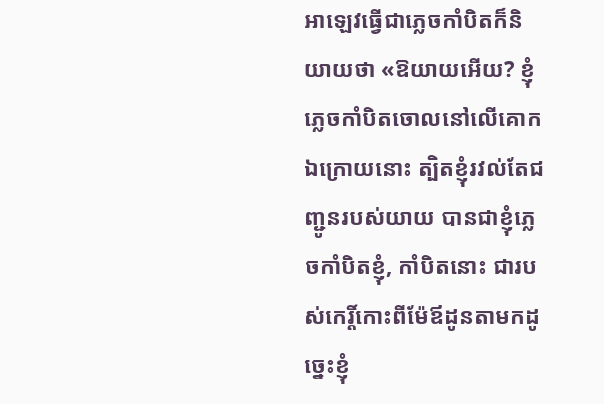អាឡេវធ្វើជាភ្លេចកាំបិតក៏និយាយថា «ឱយាយអើយ? ខ្ញុំភ្លេចកាំបិតចោលនៅលើគោកឯក្រោយនោះ ត្បិតខ្ញុំរវល់តែជញ្ជូនរបស់យាយ បានជាខ្ញុំភ្លេចកាំបិតខ្ញុំ, កាំបិតនោះ ជារបស់កេរ្តិ៍កោះពីម៉ែឪដូនតាមកដូច្នេះខ្ញុំ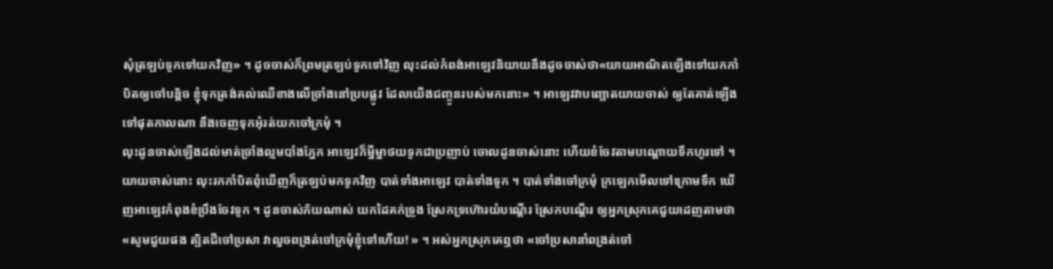សុំត្រឡប់ទូកទៅយកវិញ» ។ ដូចចាស់ក៏ព្រមត្រឡប់ទូកទៅវិញ លុះដល់កំពង់អាឡេវនិយាយនឹងដូចចាស់ថា«យាយអាណិតឡើងទៅយកកាំបិតឲ្យចៅបន្តិច ខ្ញុំទុកត្រង់គល់ឈើខាងលើច្រាំងនៅប្របផ្លូវ ដែលយើងជញ្ចូនរបស់មកនោះ» ។ អាឡេវវាបញ្ឆោតយាយចាស់ ឲ្យតែគាត់ឡើងទៅផុតកាលណា នឹងចេញទុកអុំរត់យកចៅក្រមុំ ។
លុះដូនចាស់ឡើងដល់មាត់ច្រាំងល្មមបាំងភ្នែក អាឡេវក៏ម្នីម្នាថយទូកជាប្រញាប់ ចោលដូនចាស់នោះ ហើយខំចែវតាមបណ្តោយទឹកហូរទៅ ។ យាយចាស់នោះ លុះរកកាំបិតពុំឃើញក៏ត្រឡប់មកទូកវិញ បាត់ទាំងអាឡេវ បាត់ទាំងទូក ។ បាត់ទាំងចៅក្រមុំ ក្រឡេកមើលទៅក្រោមទឹក ឃើញអាឡេវកំពុងខំប្រឹងចែវទូក ។ ដូនចាស់ភ័យណាស់ យកដៃគក់ទ្រូង ស្រែកទ្រហ៊ោរយំបណ្តើរ ស្រែកបណ្តើរ ឲ្យអ្នកស្រុកគេជួយដេញតាមថា «សូមជួយផង ត្បិតជីចៅប្រសា វាលួចពង្រត់ចៅក្រមុំខ្ញុំទៅហើយ! » ។ អស់អ្នកស្រុកគេឮថា «ចៅប្រសានាំពង្រត់ចៅ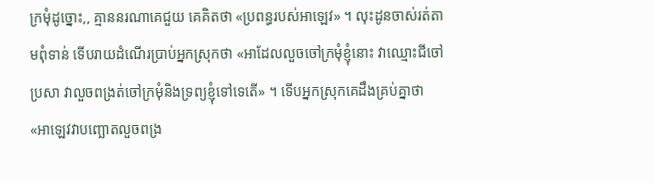ក្រមុំដូច្នោះ,, គ្មាននរណាគេជួយ គេគិតថា «ប្រពន្ធរបស់អាឡេវ» ។ លុះដូនចាស់រត់តាមពុំទាន់ ទើបរាយដំណើរប្រាប់អ្នកស្រុកថា «អាដែលលួចចៅក្រមុំខ្ញុំនោះ វាឈ្មោះជីចៅប្រសា វាលួចពង្រត់ចៅក្រមុំនិងទ្រព្យខ្ញុំទៅទេតើ» ។ ទើបអ្នកស្រុកគេដឹងគ្រប់គ្នាថា «អាឡេវវាបញ្ឆោតលួចពង្រ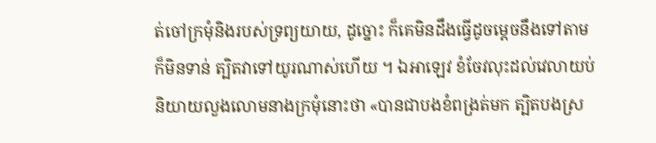ត់ចៅក្រមុំនិងរបស់ទ្រព្យយាយ, ដូច្នោះ ក៏គេមិនដឹងធ្វើដូចម្តេចនឹងទៅតាមក៏មិនទាន់ ត្បិតវាទៅយូរណាស់ហើយ ។ ឯអាឡេវ ខំចែវលុះដល់វេលាយប់និយាយលួងលោមនាងក្រមុំនោះថា «បានជាបងខំពង្រត់មក ត្បិតបងស្រ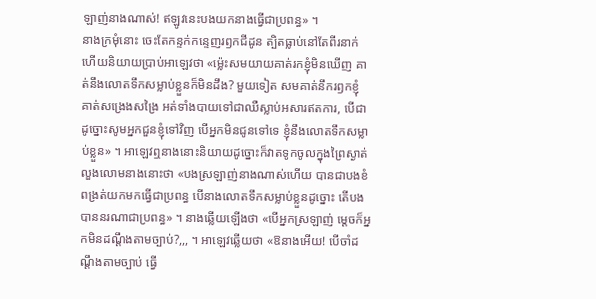ឡាញ់នាងណាស់! ឥឡូវនេះបងយកនាងធ្វើជាប្រពន្ធ» ។
នាងក្រមុំនោះ ចេះតែកន្ទក់កន្ទេញរឭកជីដូន ត្បិតធ្លាប់នៅតែពីរនាក់ ហើយនិយាយប្រាប់អាឡេវថា «ម្ល៉េះសមយាយគាត់រកខ្ញុំមិនឃើញ គាត់នឹងលោតទឹកសម្លាប់ខ្លួនក៏មិនដឹង? មួយទៀត សមគាត់នឹករឭកខ្ញុំ គាត់សង្រេងសង្រៃ អត់ទាំងបាយទៅជាឈឺស្លាប់អសារឥតការ, បើជាដូច្នោះសូមអ្នកជួនខ្ញុំទៅវិញ បើអ្នកមិនជូនទៅទេ ខ្ញុំនឹងលោតទឹកសម្លាប់ខ្លួន» ។ អាឡេវឮនាងនោះនិយាយដូច្នោះក៏វាតទូកចូលក្នុងព្រៃស្ងាត់ លួងលោមនាងនោះថា «បងស្រឡាញ់នាងណាស់ហើយ បានជាបងខំពង្រត់យកមកធ្វើជាប្រពន្ធ បើនាងលោតទឹកសម្លាប់ខ្លួនដូច្នោះ តើបងបាននរណាជាប្រពន្ធ» ។ នាងឆ្លើយឡើងថា «បើអ្នកស្រឡាញ់ ម្តេចក៏អ្នកមិនដណ្តឹងតាមច្បាប់?,,, ។ អាឡេវឆ្លើយថា «ឱនាងអើយ! បើចាំដណ្តឹងតាមច្បាប់ ធ្វើ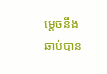ម្តេចនឹងឆាប់បាន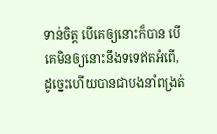ទាន់ចិត្ត បើគេឲ្យនោះក៏បាន បើគេមិនឲ្យនោះនឹងទទេឥតអំពើ, ដូច្នេះហើយបានជាបងនាំពង្រត់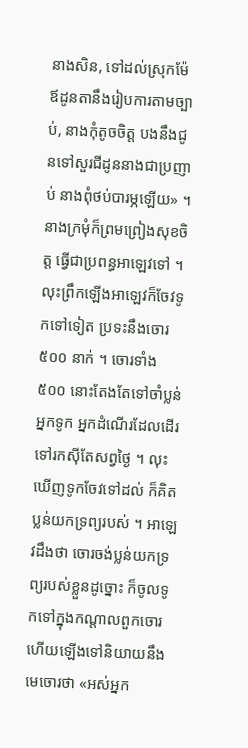នាងសិន, ទៅដល់ស្រុកម៉ែឪដូនតានឹងរៀបការតាមច្បាប់, នាងកុំតូចចិត្ត បងនឹងជូនទៅសួរជីដូននាងជាប្រញាប់ នាងពុំថប់បារម្ភឡើយ» ។ នាងក្រមុំក៏ព្រមព្រៀងសុខចិត្ត ធ្វើជាប្រពន្ធអាឡេវទៅ ។ លុះព្រឹកឡើងអាឡេវក៏ចែវទូកទៅទៀត ប្រទះនឹងចោរ ៥០០ នាក់ ។ ចោរទាំង ៥០០ នោះតែងតែទៅចាំប្លន់អ្នកទូក អ្នកដំណើរដែលដើរទៅរកស៊ីតែសព្វថ្ងៃ ។ លុះឃើញទូកចែវទៅដល់ ក៏គិតប្លន់យកទ្រព្យរបស់ ។ អាឡេវដឹងថា ចោរចង់ប្លន់យកទ្រព្យរបស់ខ្លួនដូច្នោះ ក៏ចូលទូកទៅក្នុងកណ្តាលពួកចោរ ហើយឡើងទៅនិយាយនឹងមេចោរថា «អស់អ្នក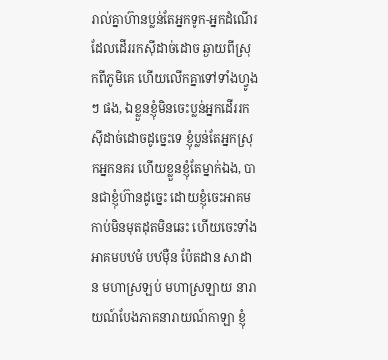រាល់គ្នាហ៊ានប្លន់តែអ្នកទូក-អ្នកដំណើរដែលដើររកស៊ីដាច់ដោច ឆ្ងាយពីស្រុកពីភូមិគេ ហើយលើកគ្នាទៅទាំងហ្វូងៗ ផង, ឯខ្លួនខ្ញុំមិនចេះប្លន់អ្នកដើររកស៊ីដាច់ដោចដូច្នេះទេ ខ្ញុំប្លន់តែអ្នកស្រុកអ្នកនគរ ហើយខ្លួនខ្ញុំតែម្នាក់ឯង, បានជាខ្ញុំហ៊ានដូច្នេះ ដោយខ្ញុំចេះអាគមកាប់មិនមុតដុតមិនឆេះ ហើយចេះទាំងអាគមបឋមំ បឋម៉ឺន ប៉ែតដាន សាដាន មហាស្រឡប់ មហាស្រឡាយ នារាយណ៍បែងភាគនារាយណ៍កាឡា ខ្ញុំ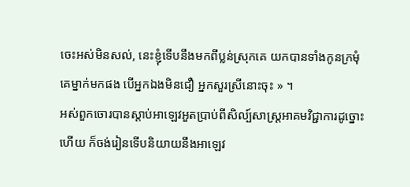ចេះអស់មិនសល់, នេះខ្ញុំទើបនឹងមកពីប្លន់ស្រុកគេ យកបានទាំងកូនក្រមុំគេម្នាក់មកផង បើអ្នកឯងមិនជឿ អ្នកសួរស្រីនោះចុះ » ។
អស់ពួកចោរបានស្តាប់អាឡេវអួតប្រាប់ពីសិល្ប៍សាស្រ្តអាគមវិជ្ជាការដូច្នោះហើយ ក៏ចង់រៀនទើបនិយាយនឹងអាឡេវ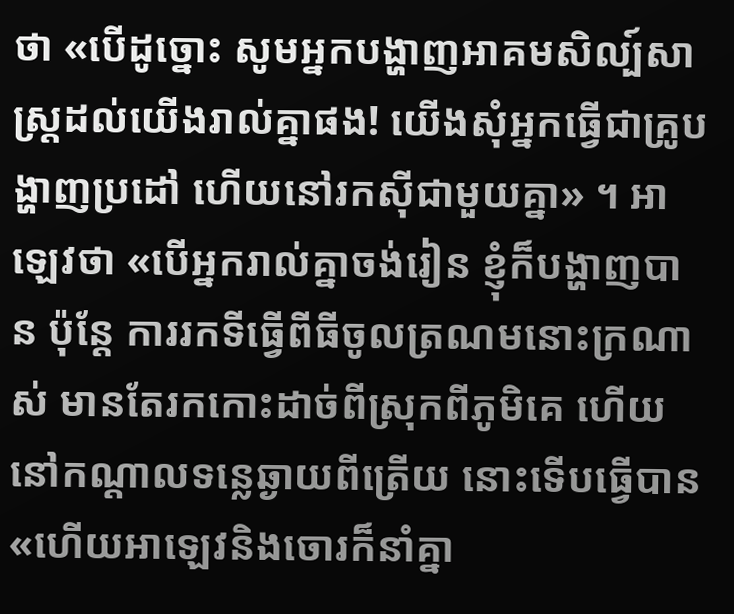ថា «បើដូច្នោះ សូមអ្នកបង្ហាញអាគមសិល្ប៍សាស្រ្តដល់យើងរាល់គ្នាផង! យើងសុំអ្នកធ្វើជាគ្រូបង្ហាញប្រដៅ ហើយនៅរកស៊ីជាមួយគ្នា» ។ អាឡេវថា «បើអ្នករាល់គ្នាចង់រៀន ខ្ញុំក៏បង្ហាញបាន ប៉ុន្តែ ការរកទីធ្វើពីធីចូលត្រណមនោះក្រណាស់ មានតែរកកោះដាច់ពីស្រុកពីភូមិគេ ហើយនៅកណ្តាលទន្លេឆ្ងាយពីត្រើយ នោះទើបធ្វើបាន «ហើយអាឡេវនិងចោរក៏នាំគ្នា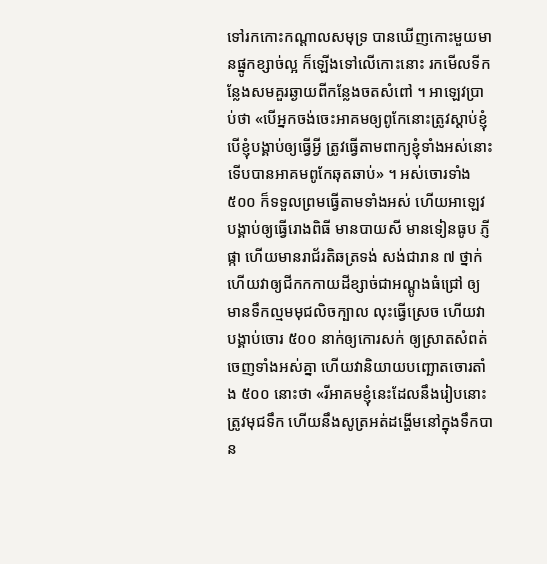ទៅរកកោះកណ្តាលសមុទ្រ បានឃើញកោះមួយមានផ្នូកខ្សាច់ល្អ ក៏ឡើងទៅលើកោះនោះ រកមើលទីកន្លែងសមគួរឆ្ងាយពីកន្លែងចតសំពៅ ។ អាឡេវប្រាប់ថា «បើអ្នកចង់ចេះអាគមឲ្យពូកែនោះត្រូវស្តាប់ខ្ញុំ បើខ្ញុំបង្គាប់ឲ្យធ្វើអ្វី ត្រូវធ្វើតាមពាក្យខ្ញុំទាំងអស់នោះ ទើបបានអាគមពូកែឆុតឆាប់» ។ អស់ចោរទាំង ៥០០ ក៏ទទួលព្រមធ្វើតាមទាំងអស់ ហើយអាឡេវបង្គាប់ឲ្យធ្វើរោងពិធី មានបាយសី មានទៀនធូប ភ្ញីផ្កា ហើយមានរាជ័រតិឆត្រទង់ សង់ជារាន ៧ ថ្នាក់ ហើយវាឲ្យជីកកកាយដីខ្សាច់ជាអណ្តូងធំជ្រៅ ឲ្យមានទឹកល្មមមុជលិចក្បាល លុះធ្វើស្រេច ហើយវាបង្គាប់ចោរ ៥០០ នាក់ឲ្យកោរសក់ ឲ្យស្រាតសំពត់ចេញទាំងអស់គ្នា ហើយវានិយាយបញ្ឆោតចោរតាំង ៥០០ នោះថា «រីអាគមខ្ញុំនេះដែលនឹងរៀបនោះ ត្រូវមុជទឹក ហើយនឹងសូត្រអត់ដង្ហើមនៅក្នុងទឹកបាន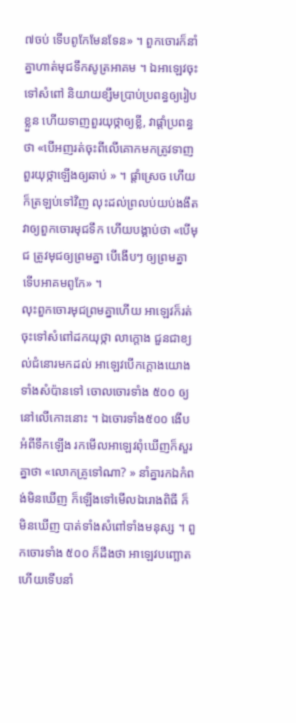៧ចប់ ទើបពូកែមែនទែន» ។ ពួកចោរក៏នាំគ្នាហាត់មុជទឹកសូត្រអាគម ។ ឯអាឡេវចុះទៅសំពៅ និយាយខ្សឹមប្រាប់ប្រពន្ធឲ្យរៀបខ្លួន ហើយទាញពួរយុថ្កាឲ្យខ្លី, វាផ្តាំប្រពន្ធថា «បើអញរត់ចុះពីលើគោកមកត្រូវទាញពួរយុថ្កាឡើងឲ្យឆាប់ » ។ ផ្តាំស្រេច ហើយក៏ត្រឡប់ទៅវិញ លុះដល់ព្រលប់យប់ងងឹត វាឲ្យពួកចោរមុជទឹក ហើយបង្គាប់ថា «បើមុជ ត្រូវមុជឲ្យព្រមគ្នា បើងើបៗ ឲ្យព្រមគ្នា ទើបអាគមពូកែ» ។
លុះពួកចោរមុជព្រមគ្នាហើយ អាឡេវក៏រត់ចុះទៅសំពៅដកយុថ្កា លាក្តោង ជួនជាខ្យល់ជំនោរមកដល់ អាឡេវបើកក្តោងយោងទាំងសំប៉ានទៅ ចោលចោរទាំង ៥០០ ឲ្យនៅលើកោះនោះ ។ ឯចោរទាំង៥០០ ងើបអំពីទឹកឡើង រកមើលអាឡេវពុំឃើញក៏សួរគ្នាថា «លោកគ្រូទៅណា? » នាំគ្នារកឯកំពង់មិនឃើញ ក៏ឡើងទៅមើលឯរោងពិធី ក៏មិនឃើញ បាត់ទាំងសំពៅទាំងមនុស្ស ។ ពួកចោរទាំង ៥០០ ក៏ដឹងថា អាឡេវបញ្ឆោត ហើយទើបនាំ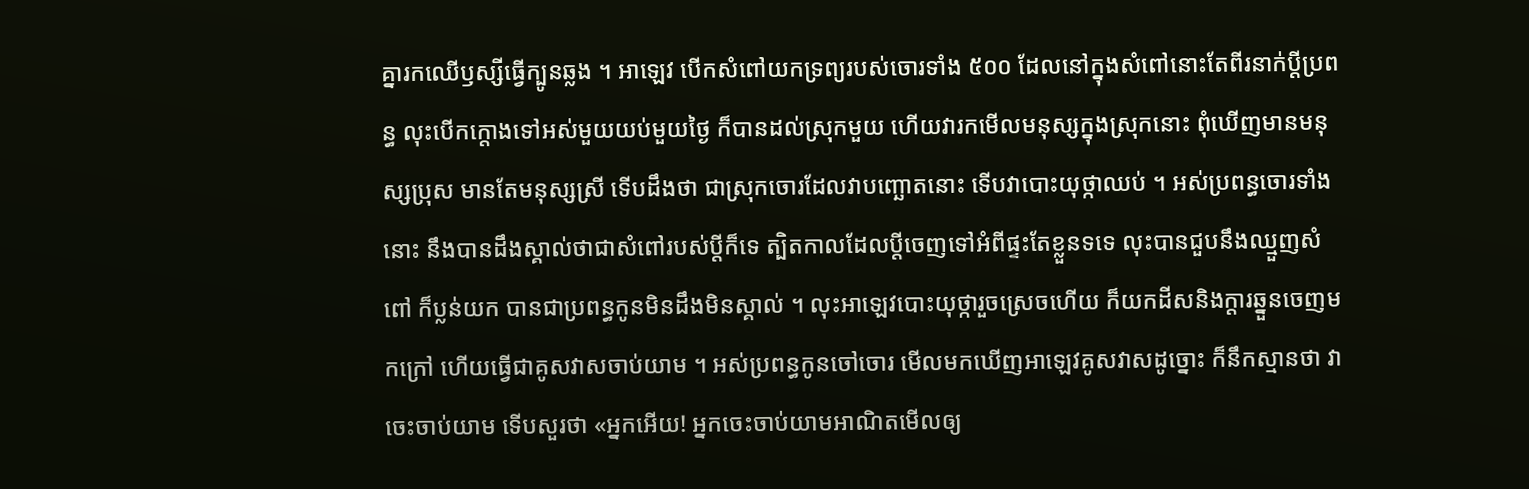គ្នារកឈើឫស្សីធ្វើក្បូនឆ្លង ។ អាឡេវ បើកសំពៅយកទ្រព្យរបស់ចោរទាំង ៥០០ ដែលនៅក្នុងសំពៅនោះតែពីរនាក់ប្តីប្រពន្ធ លុះបើកក្តោងទៅអស់មួយយប់មួយថ្ងៃ ក៏បានដល់ស្រុកមួយ ហើយវារកមើលមនុស្សក្នុងស្រុកនោះ ពុំឃើញមានមនុស្សប្រុស មានតែមនុស្សស្រី ទើបដឹងថា ជាស្រុកចោរដែលវាបញ្ឆោតនោះ ទើបវាបោះយុថ្កាឈប់ ។ អស់ប្រពន្ធចោរទាំងនោះ នឹងបានដឹងស្គាល់ថាជាសំពៅរបស់ប្តីក៏ទេ ត្បិតកាលដែលប្តីចេញទៅអំពីផ្ទះតែខ្លួនទទេ លុះបានជួបនឹងឈ្មួញសំពៅ ក៏ប្លន់យក បានជាប្រពន្ធកូនមិនដឹងមិនស្គាល់ ។ លុះអាឡេវបោះយុថ្ការួចស្រេចហើយ ក៏យកដីសនិងក្តារឆ្នួនចេញមកក្រៅ ហើយធ្វើជាគូសវាសចាប់យាម ។ អស់ប្រពន្ធកូនចៅចោរ មើលមកឃើញអាឡេវគូសវាសដូច្នោះ ក៏នឹកស្មានថា វាចេះចាប់យាម ទើបសួរថា «អ្នកអើយ! អ្នកចេះចាប់យាមអាណិតមើលឲ្យ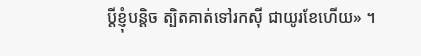ប្តីខ្ញុំបន្តិច ត្បិតគាត់ទៅរកស៊ី ជាយូរខែហើយ» ។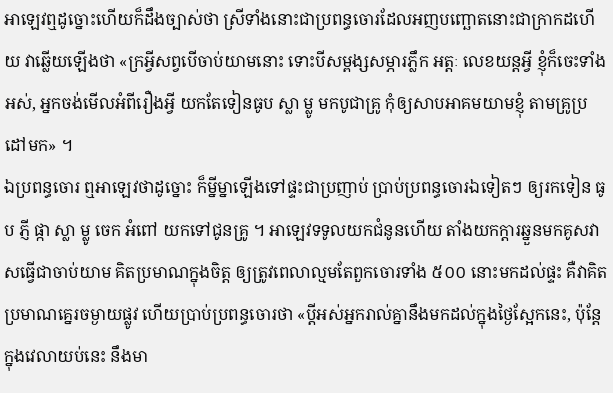អាឡេវឮដូច្នោះហើយក៏ដឹងច្បាស់ថា ស្រីទាំងនោះជាប្រពន្ធចោរដែលអញបញ្ឆោតនោះជាក្រាកដហើយ វាឆ្លើយឡើងថា «ក្រអ្វីសព្វបើចាប់យាមនោះ ទោះបីសម្ពង្សសម្ភារភ្លឹក អត្តៈ លេខយន្តអ្វី ខ្ញុំក៏ចេះទាំងអស់, អ្នកចង់មើលអំពីរឿងអ្វី យកតែទៀនធូប ស្លា ម្លូ មកបូជាគ្រូ កុំឲ្យសាបអាគមយាមខ្ញុំ តាមគ្រូប្រដៅមក» ។
ឯប្រពន្ធចោរ ឮអាឡេវថាដូច្នោះ ក៏ម្នីម្នាឡើងទៅផ្ទះជាប្រញាប់ ប្រាប់ប្រពន្ធចោរឯទៀតៗ ឲ្យរកទៀន ធូប ភ្ញី ផ្កា ស្លា ម្លូ ចេក អំពៅ យកទៅជូនគ្រូ ។ អាឡេវទទូលយកជំនូនហើយ តាំងយកក្តារឆ្នួនមកគូសវាសធ្វើជាចាប់យាម គិតប្រមាណក្នុងចិត្ត ឲ្យត្រូវពេលាល្មមតែពួកចោរទាំង ៥០០ នោះមកដល់ផ្ទះ គឺវាគិតប្រមាណគ្នេរចម្ងាយផ្លូវ ហើយប្រាប់ប្រពន្ធចោរថា «ប្តីអស់អ្នករាល់គ្នានឹងមកដល់ក្នុងថ្ងៃស្អែកនេះ, ប៉ុន្តែក្នុងវេលាយប់នេះ នឹងមា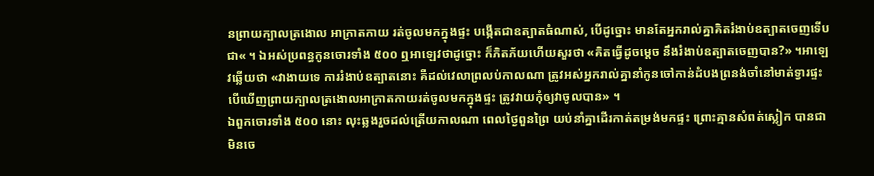នព្រាយក្បាលត្រងោល អាក្រាតកាយ រត់ចូលមកក្នុងផ្ទះ បង្កើតជាឧត្បាតធំណាស់, បើដូច្នោះ មានតែអ្នករាល់គ្នាគិតរំងាប់ឧត្បាតចេញទើបជា« ។ ឯអស់ប្រពន្ធកូនចោរទាំង ៥០០ ឮអាឡេវថាដូច្នោះ ក៏ភិតភ័យហើយសួរថា «គិតធ្វើដូចម្តេច នឹងរំងាប់ឧត្បាតចេញបាន?» ។អាឡេវឆ្លើយថា «វាងាយទេ ការរំងាប់ឧត្បាតនោះ គឺដល់វេលាព្រលប់កាលណា ត្រូវអស់អ្នករាល់គ្នានាំកូនចៅកាន់ដំបងព្រនង់ចាំនៅមាត់ទ្វារផ្ទះ បើឃើញព្រាយក្បាលត្រងោលអាក្រាតកាយរត់ចូលមកក្នុងផ្ទះ ត្រូវវាយកុំឲ្យវាចូលបាន» ។
ឯពួកចោរទាំង ៥០០ នោះ លុះឆ្លងរួចដល់ត្រើយកាលណា ពេលថ្ងៃពួនព្រៃ យប់នាំគ្នាដើរកាត់តម្រង់មកផ្ទះ ព្រោះគ្មានសំពត់ស្លៀក បានជាមិនចេ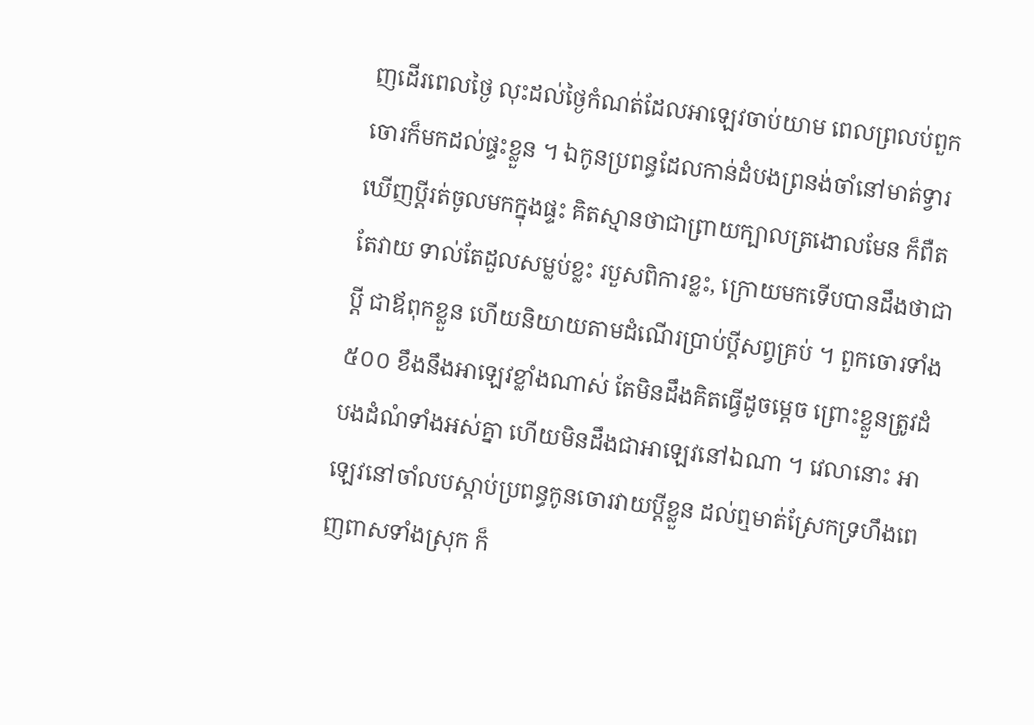ញដើរពេលថ្ងៃ លុះដល់ថ្ងៃកំណត់ដែលអាឡេវចាប់យាម ពេលព្រលប់ពួកចោរក៏មកដល់ផ្ទះខ្លួន ។ ឯកូនប្រពន្ធដែលកាន់ដំបងព្រនង់ចាំនៅមាត់ទ្វារឃើញប្តីរត់ចូលមកក្នុងផ្ទះ គិតស្មានថាជាព្រាយក្បាលត្រងោលមែន ក៏ពឺតតែវាយ ទាល់តែដួលសម្លប់ខ្លះ របួសពិការខ្លះ, ក្រោយមកទើបបានដឹងថាជាប្តី ជាឪពុកខ្លួន ហើយនិយាយតាមដំណើរប្រាប់ប្តីសព្វគ្រប់ ។ ពួកចោរទាំង៥០០ ខឹងនឹងអាឡេវខ្លាំងណាស់ តែមិនដឹងគិតធ្វើដូចម្តេច ព្រោះខ្លួនត្រូវដំបងដំណំទាំងអស់គ្នា ហើយមិនដឹងជាអាឡេវនៅឯណា ។ វេលានោះ អាឡេវនៅចាំលបស្តាប់ប្រពន្ធកូនចោរវាយប្តីខ្លួន ដល់ឮមាត់ស្រែកទ្រហឹងពេញពាសទាំងស្រុក ក៏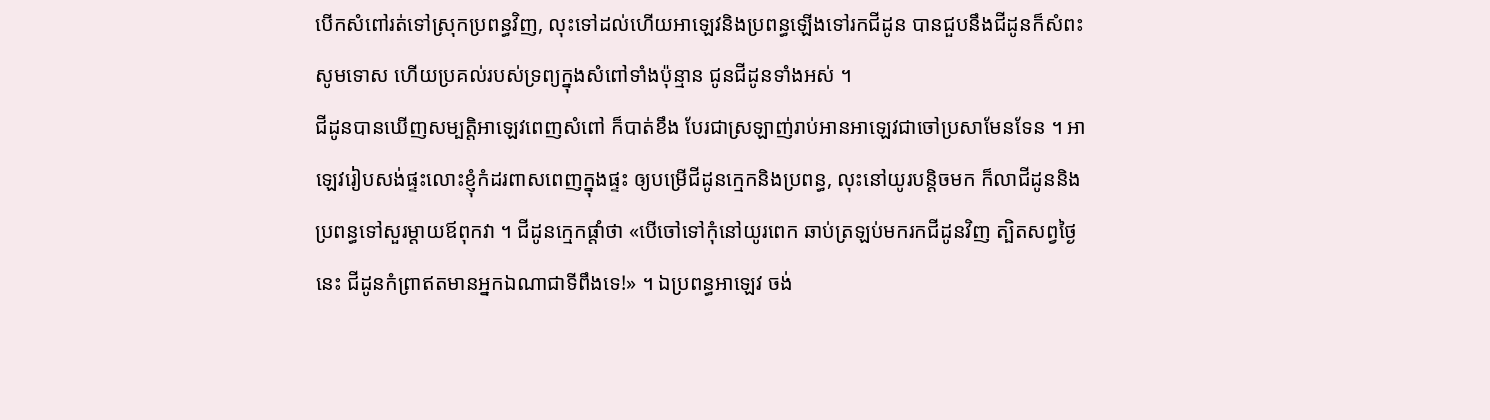បើកសំពៅរត់ទៅស្រុកប្រពន្ធវិញ, លុះទៅដល់ហើយអាឡេវនិងប្រពន្ធឡើងទៅរកជីដូន បានជួបនឹងជីដូនក៏សំពះសូមទោស ហើយប្រគល់របស់ទ្រព្យក្នុងសំពៅទាំងប៉ុន្មាន ជូនជីដូនទាំងអស់ ។
ជីដូនបានឃើញសម្បត្តិអាឡេវពេញសំពៅ ក៏បាត់ខឹង បែរជាស្រឡាញ់រាប់អានអាឡេវជាចៅប្រសាមែនទែន ។ អាឡេវរៀបសង់ផ្ទះលោះខ្ញុំកំដរពាសពេញក្នុងផ្ទះ ឲ្យបម្រើជីដូនក្មេកនិងប្រពន្ធ, លុះនៅយូរបន្តិចមក ក៏លាជីដូននិងប្រពន្ធទៅសួរម្តាយឪពុកវា ។ ជីដូនក្មេកផ្តាំថា «បើចៅទៅកុំនៅយូរពេក ឆាប់ត្រឡប់មករកជីដូនវិញ ត្បិតសព្វថ្ងៃនេះ ជីដូនកំព្រាឥតមានអ្នកឯណាជាទីពឹងទេ!» ។ ឯប្រពន្ធអាឡេវ ចង់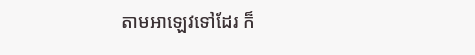តាមអាឡេវទៅដែរ ក៏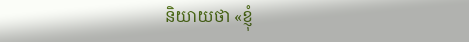និយាយថា «ខ្ញុំ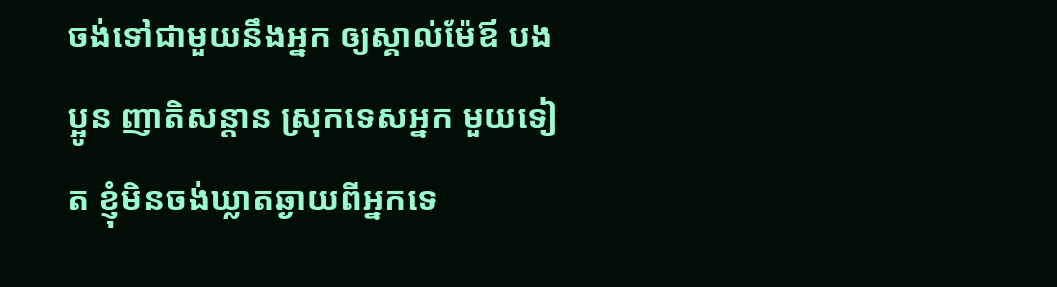ចង់ទៅជាមួយនឹងអ្នក ឲ្យស្គាល់ម៉ែឪ បងប្អូន ញាតិសន្តាន ស្រុកទេសអ្នក មួយទៀត ខ្ញុំមិនចង់ឃ្លាតឆ្ងាយពីអ្នកទេ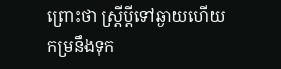ព្រោះថា ស្រ្តីប្តីទៅឆ្ងាយហើយ កម្រនឹងទុក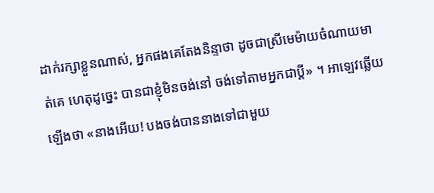ដាក់រក្សាខ្លួនណាស់, អ្នកផងគេតែងនិន្ទាថា ដូចជាស្រីមេម៉ាយចំណាយមាត់គេ ហេតុដូច្នេះ បានជាខ្ញុំមិនចង់នៅ ចង់ទៅតាមអ្នកជាប្តី» ។ អាឡេវឆ្លើយឡើងថា «នាងអើយ! បងចង់បាននាងទៅជាមួយ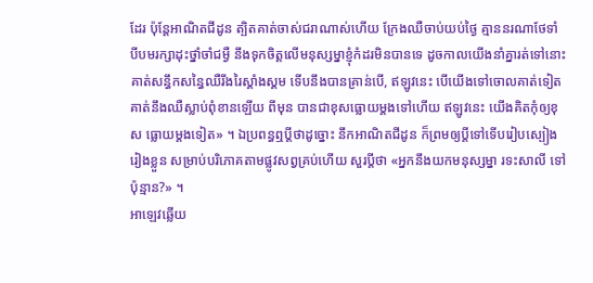ដែរ ប៉ុន្តែអាណិតជីដូន ត្បិតគាត់ចាស់ជរាណាស់ហើយ ក្រែងឈឺចាប់យប់ថ្ងៃ គ្មាននរណាថែទាំ បីបមរក្សាដុះថ្នាំចាំជម្ងឺ នឹងទុកចិត្តលើមនុស្សម្នាខ្ញុំកំដរមិនបានទេ ដូចកាលយើងនាំគ្នារត់ទៅនោះ គាត់សន្ធឹកសន្ធៃឈឺរីងរៃស្គាំងស្គម ទើបនឹងបានគ្រាន់បើ, ឥឡូវនេះ បើយើងទៅចោលគាត់ទៀត គាត់នឹងឈឺស្លាប់ពុំខានឡើយ ពីមុន បានជាខុសធ្លោយម្តងទៅហើយ ឥឡូវនេះ យើងគិតកុំឲ្យខុស ធ្លោយម្តងទៀត» ។ ឯប្រពន្ធឮប្តីថាដូច្នោះ នឹកអាណិតជីដូន ក៏ព្រមឲ្យប្តីទៅទើបរៀបស្បៀងរៀងខ្លួន សម្រាប់បរិភោគតាមផ្លូវសព្វគ្រប់ហើយ សួរប្តីថា «អ្នកនឹងយកមនុស្សម្នា រទះសាលី ទៅប៉ុន្មាន?» ។
អាឡេវឆើ្លយ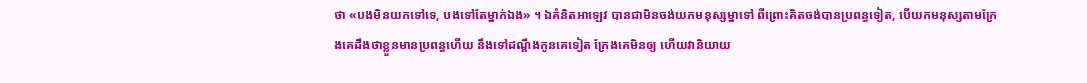ថា «បងមិនយកទៅទេ, បងទៅតែម្នាក់ឯង» ។ ឯគំនិតអាឡេវ បានជាមិនចង់យកមនុស្សម្នាទៅ ពីព្រោះគិតចង់បានប្រពន្ធទៀត, បើយកមនុស្សតាមក្រែងគេដឹងថាខ្លួនមានប្រពន្ធហើយ នឹងទៅដណ្តឹងកូនគេទៀត ក្រែងគេមិនឲ្យ ហើយវានិយាយ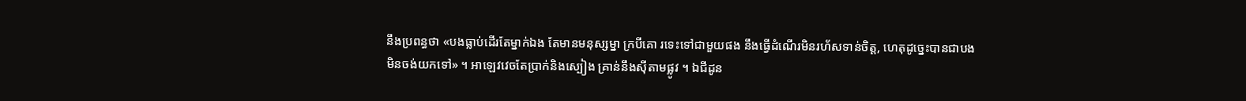នឹងប្រពន្ធថា «បងធ្លាប់ដើរតែម្នាក់ឯង តែមានមនុស្សម្នា ក្របីគោ រទេះទៅជាមួយផង នឹងធ្វើដំណើរមិនរហ័សទាន់ចិត្ត, ហេតុដូច្នេះបានជាបងមិនចង់យកទៅ» ។ អាឡេវវេចតែប្រាក់និងស្បៀង គ្រាន់នឹងស៊ីតាមផ្លូវ ។ ឯជីដូន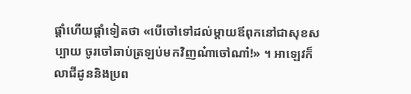ផ្តាំហើយផ្តាំទៀតថា «បើចៅទៅដល់ម្តាយឪពុកនៅជាសុខសប្បាយ ចូរចៅឆាប់ត្រឡប់មកវិញណ៎ាចៅណា៎!» ។ អាឡេវក៏លាជីដូននិងប្រព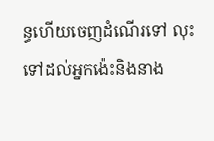ន្ធហើយចេញដំណើរទៅ លុះទៅដល់អ្នកង៉េះនិងនាង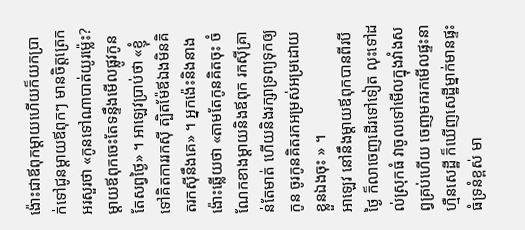ង៉ោះជាឪពុកម្តាយហើយក៏យកប្រាក់ទៅជូនម្តាយឪពុកៗ មានចិត្តត្រេកអរសួរថា «កូនទៅណាបាត់យូរម៉្លេះ? ម្តាយឪពុកចេះតែទន្ទឹងមើលផ្លូវកូនតែសព្វថ្ងៃ» ។ អាឡេវប្រាប់ថា «ខ្ញុំទៅគិតការរកស៊ី ត្បិតម៉ែឪឯងមិនគិតរកស៊ីនឹងគេ» ។ អ្នកង៉េះនិងនាងង៉ោះឆ្លើយថា «តាមតែកូនគិតចុះ ចំណែកខាងម្តាយនិងឪពុក រកស៊ីគ្រាន់តែមាត់ ហើយនិងរក្សាទ្រព្យទុកឲ្យកូន ចូរកូនគិតរកអម្រស់អម្រដោយខ្លួនឯងចុះ » ។
អាឡេវ នៅនឹងម្តាយឪពុកបានពីរបីថ្ងៃ ក៏លាចេញដើរទៅទៀត លុះទៅដល់ស្រុកធំ វាចូលទៅមើលក្នុងវាំងសព្វគ្រប់ហើយ ចេញមករកមើលផ្ទះនាហ្មឺនសេដ្ឋី ក៏ឃើញសេដ្ឋីម្នាក់មានផ្ទះធំទ្រនំខ្ពស់ មា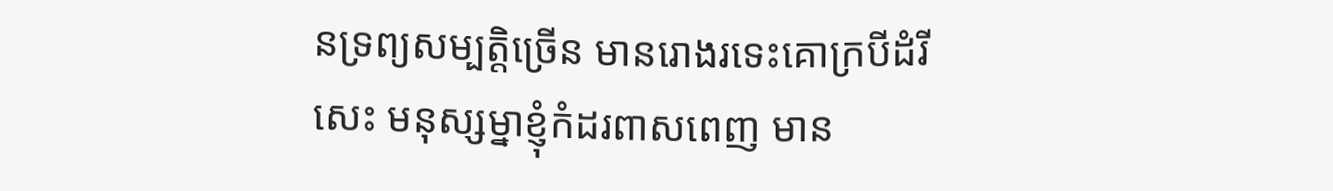នទ្រព្យសម្បត្តិច្រើន មានរោងរទេះគោក្របីដំរីសេះ មនុស្សម្នាខ្ញុំកំដរពាសពេញ មាន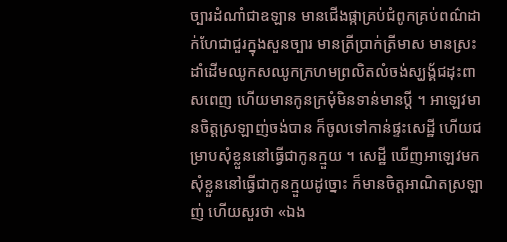ច្បារដំណាំជាឧឡាន មានជើងផ្កាគ្រប់ជំពូកគ្រប់ពណ៌ដាក់ហែជាជួរក្នុងសួនច្បារ មានត្រីប្រាក់ត្រីមាស មានស្រះដាំដើមឈូកសឈូកក្រហមព្រលិតលំចង់ស្ឃង្គ័ជដុះពាសពេញ ហើយមានកូនក្រមុំមិនទាន់មានប្តី ។ អាឡេវមានចិត្តស្រឡាញ់ចង់បាន ក៏ចូលទៅកាន់ផ្ទះសេដ្ឋី ហើយជម្រាបសុំខ្លួននៅធ្វើជាកូនក្មួយ ។ សេដ្ឋី ឃើញអាឡេវមកសុំខ្លួននៅធ្វើជាកូនក្មួយដូច្នោះ ក៏មានចិត្តអាណិតស្រឡាញ់ ហើយសួរថា «ឯង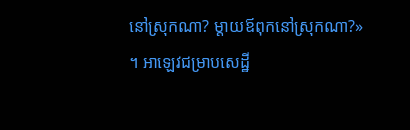នៅស្រុកណា? ម្តាយឪពុកនៅស្រុកណា?» ។ អាឡេវជម្រាបសេដ្ឋី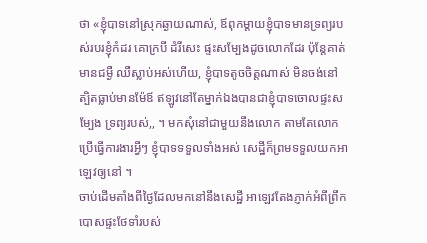ថា «ខ្ញុំបាទនៅស្រុកឆ្ងាយណាស់, ឪពុកម្តាយខ្ញុំបាទមានទ្រព្យរបស់របរខ្ញុំកំដរ គោក្របី ដំរីសេះ ផ្ទះសម្បែងដូចលោកដែរ ប៉ុន្តែគាត់មានជម្ងឺ ឈឺស្លាប់អស់ហើយ, ខ្ញុំបាទតូចចិត្តណាស់ មិនចង់នៅ ត្បិតធ្លាប់មានម៉ែឪ ឥឡូវនៅតែម្នាក់ឯងបានជាខ្ញុំបាទចោលផ្ទះសម្បែង ទ្រព្យរបស់,, ។ មកសុំនៅជាមួយនឹងលោក តាមតែលោកប្រើធ្វើការងារអ្វីៗ ខ្ញុំបាទទទួលទាំងអស់ សេដ្ឋីក៏ព្រមទទួលយកអាឡេវឲ្យនៅ ។
ចាប់ដើមតាំងពីថ្ងៃដែលមកនៅនឹងសេដ្ឋី អាឡេវតែងភ្ញាក់អំពីព្រឹក បោសផ្ទះថែទាំរបស់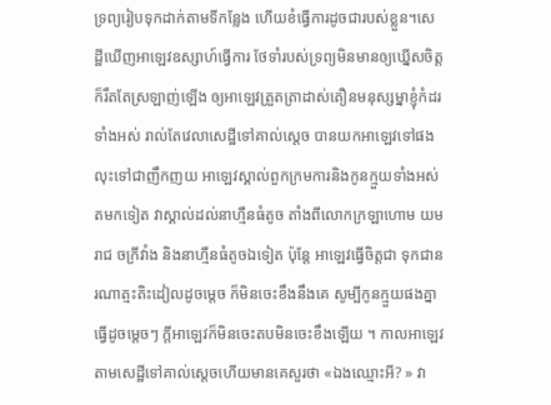ទ្រព្យរៀបទុកដាក់តាមទីកន្លែង ហើយខំធ្វើការដូចជារបស់ខ្លួន។សេដ្ឋីឃើញអាឡេវឧស្សាហ៍ធ្វើការ ថែទាំរបស់ទ្រព្យមិនមានឲ្យឃ្នើសចិត្ត ក៏រឹតតែស្រឡាញ់ឡើង ឲ្យអាឡេវត្រួតត្រាដាស់តឿនមនុស្សម្នាខ្ញុំកំដរទាំងអស់ រាល់តែវេលាសេដ្ឋីទៅគាល់ស្តេច បានយកអាឡេវទៅផង លុះទៅជាញឹកញយ អាឡេវស្គាល់ពួកក្រមការនិងកូនក្មួយទាំងអស់ តមកទៀត វាស្គាល់ដល់នាហ្មឺនធំតូច តាំងពីលោកក្រឡាហោម យមរាជ ចក្រីវាំង និងនាហ្មឺនធំតូចឯទៀត ប៉ុន្តែ អាឡេវធ្វើចិត្តជា ទុកជានរណាត្មះតិះដៀលដូចម្តេច ក៏មិនចេះខឹងនឹងគេ សូម្បីកូនក្មួយផងគ្នាធ្វើដូចម្តេចៗ ក្តីអាឡេវក៏មិនចេះតបមិនចេះខឹងឡើយ ។ កាលអាឡេវតាមសេដ្ឋីទៅគាល់ស្តេចហើយមានគេសួរថា «ឯងឈ្មោះអី? » វា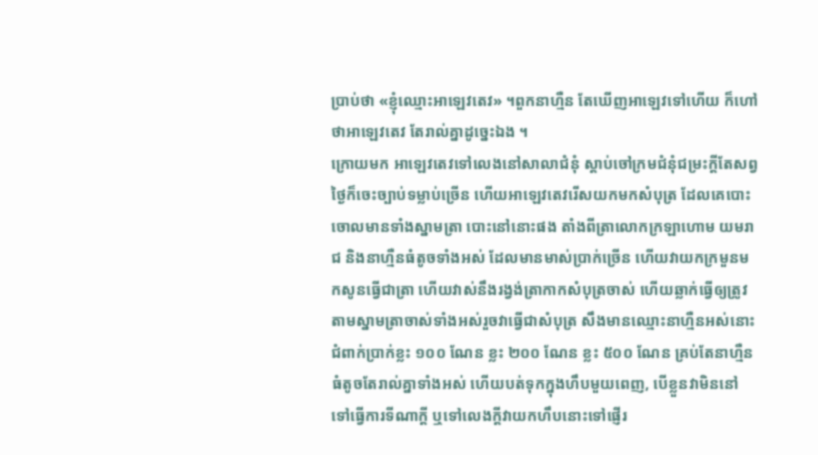ប្រាប់ថា «ខ្ញុំឈ្មោះអាឡេវតេវ» ។ពួកនាហ្មឺន តែឃើញអាឡេវទៅហើយ ក៏ហៅថាអាឡេវតេវ តែរាល់គ្នាដូច្នេះឯង ។
ក្រោយមក អាឡេវតេវទៅលេងនៅសាលាជំនុំ ស្តាប់ចៅក្រមជំនុំជម្រះក្តីតែសព្វថ្ងៃក៏ចេះច្បាប់ទម្លាប់ច្រើន ហើយអាឡេវតេវរើសយកមកសំបុត្រ ដែលគេបោះចោលមានទាំងស្នាមត្រា បោះនៅនោះផង តាំងពីត្រាលោកក្រឡាហោម យមរាជ និងនាហ្មឺនធំតូចទាំងអស់ ដែលមានមាស់ប្រាក់ច្រើន ហើយវាយកក្រមួនមកសូនធ្វើជាត្រា ហើយវាស់នឹងរង្វង់ត្រាកាកសំបុត្រចាស់ ហើយឆ្លាក់ធ្វើឲ្យត្រូវតាមស្នាមត្រាចាស់ទាំងអស់រួចវាធ្វើជាសំបុត្រ សឹងមានឈ្មោះនាហ្មឺនអស់នោះជំពាក់ប្រាក់ខ្លះ ១០០ ណែន ខ្លះ ២០០ ណែន ខ្លះ ៥០០ ណែន គ្រប់តែនាហ្មឺនធំតូចតែរាល់គ្នាទាំងអស់ ហើយបត់ទុកក្នុងហឹបមួយពេញ, បើខ្លួនវាមិននៅ ទៅធ្វើការទីណាក្តី ឬទៅលេងក្តីវាយកហឹបនោះទៅផ្ញើរ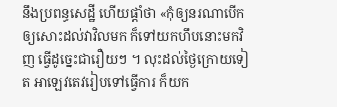នឹងប្រពន្ធសេដ្ឋី ហើយផ្តាំថា «កុំឲ្យនរណាបើកឲ្យសោះដល់វាវិលមក ក៏ទៅយកហឹបនោះមកវិញ ធ្វើដូច្នេះជារឿយៗ ។ លុះដល់ថ្ងៃក្រោយទៀត អាឡេវតេវរៀបទៅធ្វើការ ក៏យក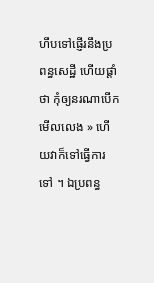ហឹបទៅផ្ញើរនឹងប្រពន្ធសេដ្ឋី ហើយផ្តាំថា កុំឲ្យនរណាបើកមើលលេង » ហើយវាក៏ទៅធ្វើការទៅ ។ ឯប្រពន្ធ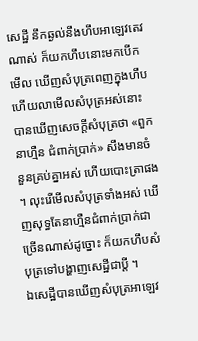សេដ្ឋី នឹកឆ្ងល់នឹងហឹបអាឡេវតេវណាស់ ក៏យកហឹបនោះមកបើកមើល ឃើញសំបុត្រពេញក្នុងហឹប ហើយលាមើលសំបុត្រអស់នោះ បានឃើញសេចក្តីសំបុត្រថា «ពួកនាហ្មឺន ជំពាក់ប្រាក់» សឹងមានចំនួនគ្រប់គ្នាអស់ ហើយបោះត្រាផង ។ លុះរើមើលសំបុត្រទាំងអស់ ឃើញសុទ្ធតែនាហ្មឺនជំពាក់ប្រាក់ជាច្រើនណាស់ដូច្នោះ ក៏យកហឹបសំបុត្រទៅបង្ហាញសេដ្ឋីជាប្តី ។
ឯសេដ្ឋីបានឃើញសំបុត្រអាឡេវ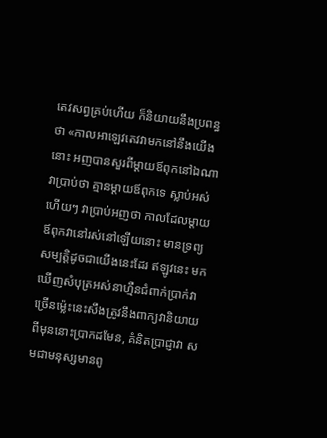តេវសព្វគ្រប់ហើយ ក៏និយាយនឹងប្រពន្ធថា «កាលអាឡេវតេវវាមកនៅនឹងយើងនោះ អញបានសួរពីម្តាយឪពុកនៅឯណា វាប្រាប់ថា គ្មានម្តាយឪពុកទេ ស្លាប់អស់ហើយៗ វាប្រាប់អញថា កាលដែលម្តាយឪពុកវានៅរស់នៅឡើយនោះ មានទ្រព្យសម្បត្តិដូចជាយើងនេះដែរ ឥឡូវនេះ មកឃើញសំបុត្រអស់នាហ្មឺនជំពាក់ប្រាក់វាច្រើនម៉្លេះនេះសឹងត្រូវនឹងពាក្យវានិយាយពីមុននោះប្រាកដមែន, គំនិតប្រាជ្ញាវា សមជាមនុស្សមានពូ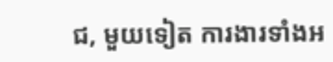ជ, មួយទៀត ការងារទាំងអ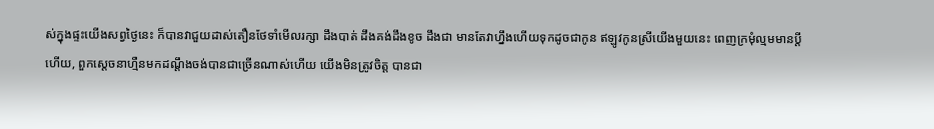ស់ក្នុងផ្ទះយើងសព្វថ្ងៃនេះ ក៏បានវាជួយដាស់តឿនថែទាំមើលរក្សា ដឹងបាត់ ដឹងគង់ដឹងខូច ដឹងជា មានតែវាហ្នឹងហើយទុកដូចជាកូន ឥឡូវកូនស្រីយើងមួយនេះ ពេញក្រមុំល្មមមានប្តីហើយ, ពួកស្តេចនាហ្មឺនមកដណ្តឹងចង់បានជាច្រើនណាស់ហើយ យើងមិនត្រូវចិត្ត បានជា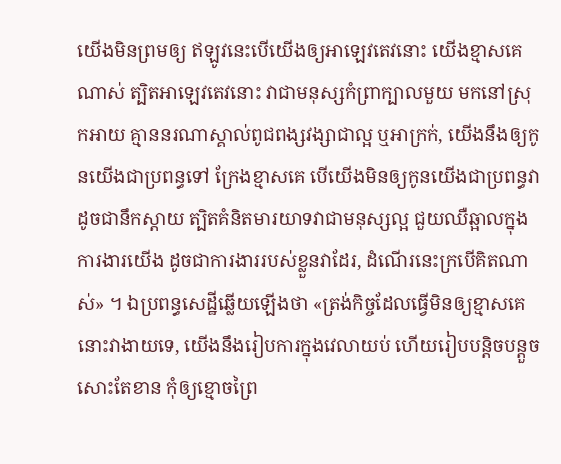យើងមិនព្រមឲ្យ ឥឡូវនេះបើយើងឲ្យអាឡេវតេវនោះ យើងខ្មាសគេណាស់ ត្បិតអាឡេវតេវនោះ វាជាមនុស្សកំព្រាក្បាលមួយ មកនៅស្រុកអាយ គ្មាននរណាស្គាល់ពូជពង្សវង្សាជាល្អ ឬអាក្រក់, យើងនឹងឲ្យកូនយើងជាប្រពន្ធទៅ ក្រែងខ្មាសគេ បើយើងមិនឲ្យកូនយើងជាប្រពន្ធវា ដូចជានឹកស្តាយ ត្បិតគំនិតមារយាទវាជាមនុស្សល្អ ជួយឈឺឆ្អាលក្នុងការងារយើង ដូចជាការងាររបស់ខ្លួនវាដែរ, ដំណើរនេះក្របើគិតណាស់» ។ ឯប្រពន្ធសេដ្ឋីឆ្លើយឡើងថា «ត្រង់កិច្ចដែលធ្វើមិនឲ្យខ្មាសគេនោះវាងាយទេ, យើងនឹងរៀបការក្នុងវេលាយប់ ហើយរៀបបន្តិចបន្តួចសោះតែខាន កុំឲ្យខ្មោចព្រៃ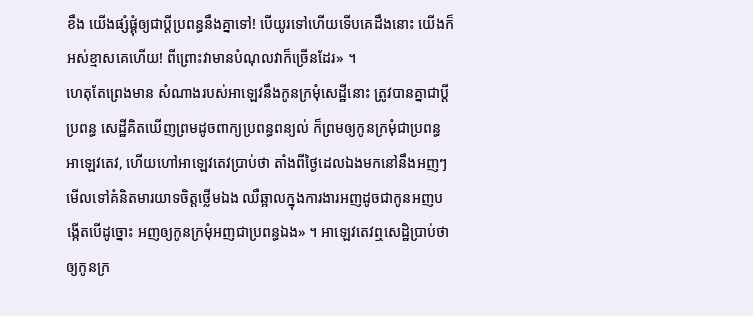ខឹង យើងផ្សំផ្គុំឲ្យជាប្តីប្រពន្ធនឹងគ្នាទៅ! បើយូរទៅហើយទើបគេដឹងនោះ យើងក៏អស់ខ្មាសគេហើយ! ពីព្រោះវាមានបំណុលវាក៏ច្រើនដែរ» ។
ហេតុតែព្រេងមាន សំណាងរបស់អាឡេវនឹងកូនក្រមុំសេដ្ឋីនោះ ត្រូវបានគ្នាជាប្តីប្រពន្ធ សេដ្ឋីគិតឃើញព្រមដូចពាក្យប្រពន្ធពន្យល់ ក៏ព្រមឲ្យកូនក្រមុំជាប្រពន្ធអាឡេវតេវ, ហើយហៅអាឡេវតេវប្រាប់ថា តាំងពីថ្ងៃដេលឯងមកនៅនឹងអញៗមើលទៅគំនិតមារយាទចិត្តថ្លើមឯង ឈឺឆ្អាលក្នុងការងារអញដូចជាកូនអញបង្កើតបើដូច្នោះ អញឲ្យកូនក្រមុំអញជាប្រពន្ធឯង» ។ អាឡេវតេវឮសេដ្ឋិប្រាប់ថា ឲ្យកូនក្រ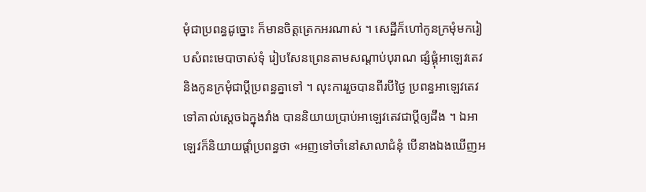មុំជាប្រពន្ធដូច្នោះ ក៏មានចិត្តត្រេកអរណាស់ ។ សេដ្ឋីក៏ហៅកូនក្រមុំមករៀបសំពះមេបាចាស់ទុំ រៀបសែនព្រេនតាមសណ្តាប់បុរាណ ផ្សំផ្គុំអាឡេវតេវនិងកូនក្រមុំជាប្តីប្រពន្ធគ្នាទៅ ។ លុះការរួចបានពីរបីថ្ងៃ ប្រពន្ធអាឡេវតេវទៅគាល់ស្តេចឯក្នុងវាំង បាននិយាយប្រាប់អាឡេវតេវជាប្តីឲ្យដឹង ។ ឯអាឡេវក៏និយាយផ្តាំប្រពន្ធថា «អញទៅចាំនៅសាលាជំនុំ បើនាងឯងឃើញអ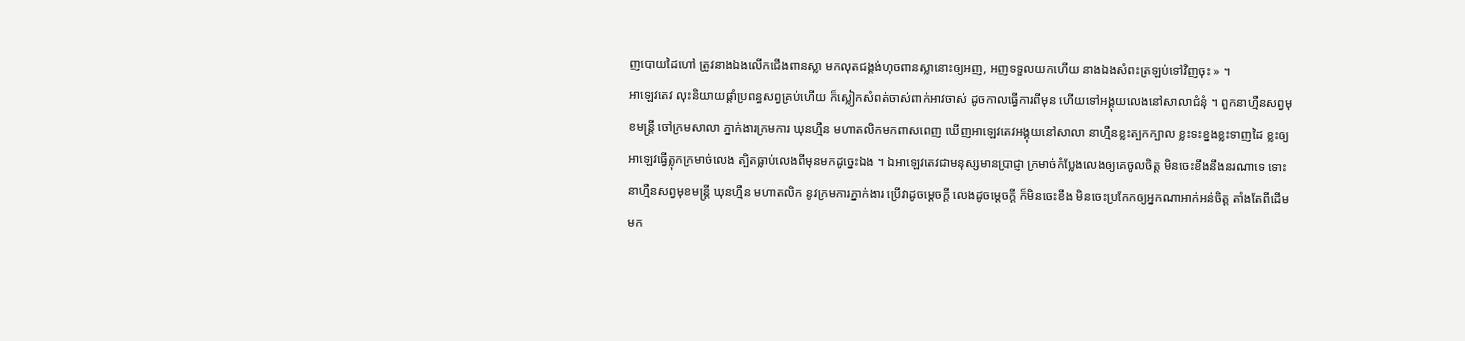ញបោយដៃហៅ ត្រូវនាងឯងលើកជើងពានស្លា មកលុតជង្គង់ហុចពានស្លានោះឲ្យអញ, អញទទួលយកហើយ នាងឯងសំពះត្រឡប់ទៅវិញចុះ » ។
អាឡេវតេវ លុះនិយាយផ្តាំប្រពន្ធសព្វគ្រប់ហើយ ក៏ស្លៀកសំពត់ចាស់ពាក់អាវចាស់ ដូចកាលធ្វើការពីមុន ហើយទៅអង្គុយលេងនៅសាលាជំនុំ ។ ពួកនាហ្មឺនសព្វមុខមន្រ្តី ចៅក្រមសាលា ភ្នាក់ងារក្រមការ ឃុនហ្មឺន មហាតលិកមកពាសពេញ ឃើញអាឡេវតេវអង្គុយនៅសាលា នាហ្មឺនខ្លះត្បកក្បាល ខ្លះទះខ្នងខ្លះទាញដៃ ខ្លះឲ្យអាឡេវធ្វើត្លុកក្រមាច់លេង ត្បិតធ្លាប់លេងពីមុនមកដូច្នេះឯង ។ ឯអាឡេវតេវជាមនុស្សមានប្រាជ្ញា ក្រមាច់កំប្លែងលេងឲ្យគេចូលចិត្ត មិនចេះខឹងនឹងនរណាទេ ទោះនាហ្មឺនសព្វមុខមន្រ្តី ឃុនហ្មឺន មហាតលិក នូវក្រមការភ្នាក់ងារ ប្រើវាដូចម្តេចក្តី លេងដូចម្តេចក្តី ក៏មិនចេះខឹង មិនចេះប្រកែកឲ្យអ្នកណាអាក់អន់ចិត្ត តាំងតែពីដើមមក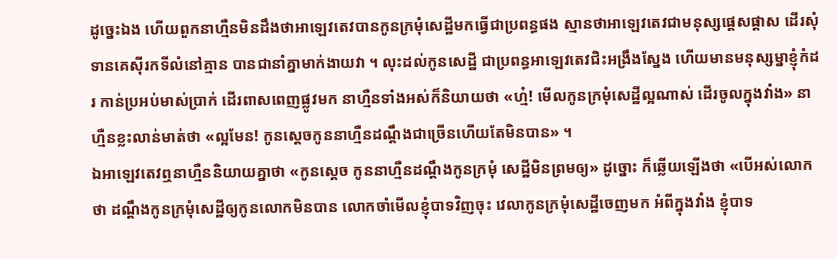ដូច្នេះឯង ហើយពួកនាហ្មឺនមិនដឹងថាអាឡេវតេវបានកូនក្រមុំសេដ្ឋីមកធ្វើជាប្រពន្ធផង ស្មានថាអាឡេវតេវជាមនុស្សផ្តេសផ្តាស ដើរសុំទានគេស៊ីរកទីលំនៅគ្មាន បានជានាំគ្នាមាក់ងាយវា ។ លុះដល់កូនសេដ្ឋី ជាប្រពន្ធអាឡេវតេវជិះអង្រឹងស្នែង ហើយមានមនុស្សម្នាខ្ញុំកំដរ កាន់ប្រអប់មាស់ប្រាក់ ដើរពាសពេញផ្លូវមក នាហ្មឺនទាំងអស់ក៏និយាយថា «ហ្ម៎! មើលកូនក្រមុំសេដ្ឋីល្អណាស់ ដើរចូលក្នុងវាំង» នាហ្មឺនខ្លះលាន់មាត់ថា «ល្អមែន! កូនស្តេចកូននាហ្មឺនដណ្តឹងជាច្រើនហើយតែមិនបាន» ។
ឯអាឡេវតេវឮនាហ្មឺននិយាយគ្នាថា «កូនស្តេច កូននាហ្មឺនដណ្តឹងកូនក្រមុំ សេដ្ឋីមិនព្រមឲ្យ» ដូច្នោះ ក៏ឆ្លើយឡើងថា «បើអស់លោកថា ដណ្តឹងកូនក្រមុំសេដ្ឋីឲ្យកូនលោកមិនបាន លោកចាំមើលខ្ញុំបាទវិញចុះ វេលាកូនក្រមុំសេដ្ឋីចេញមក អំពីក្នុងវាំង ខ្ញុំបាទ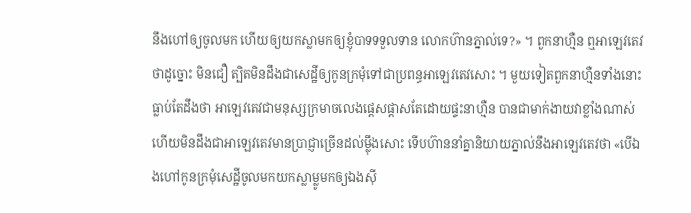នឹងហៅឲ្យចូលមក ហើយឲ្យយកស្លាមកឲ្យខ្ញុំបាទទទួលទាន លោកហ៊ានភ្នាល់ទេ?» ។ ពួកនាហ្មឺន ឮអាឡេវតេវថាដូច្នោះ មិនជឿ ត្បិតមិនដឹងជាសេដ្ឋីឲ្យកូនក្រមុំទៅជាប្រពន្ធអាឡេវតេវសោះ ។ មួយទៀតពួកនាហ្មឺនទាំងនោះ ធ្លាប់តែដឹងថា អាឡេវតេវជាមនុស្សក្រមាចលេងផ្តេសផ្តាសតែដោយផ្ទះនាហ្មឺន បានជាមាក់ងាយវាខ្លាំងណាស់ ហើយមិនដឹងជាអាឡេវតេវមានប្រាជ្ញាច្រើនដល់ម្ល៉ឹងសោះ ទើបហ៊ាននាំគ្នានិយាយភ្នាល់នឹងអាឡេវតេវថា «បើឯងហៅកូនក្រមុំសេដ្ឋីចូលមកយកស្លាម្លូមកឲ្យឯងស៊ី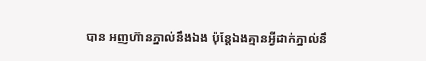បាន អញហ៊ានភ្នាល់នឹងឯង ប៉ុន្តែឯងគ្មានអ្វីដាក់ភ្នាល់នឹ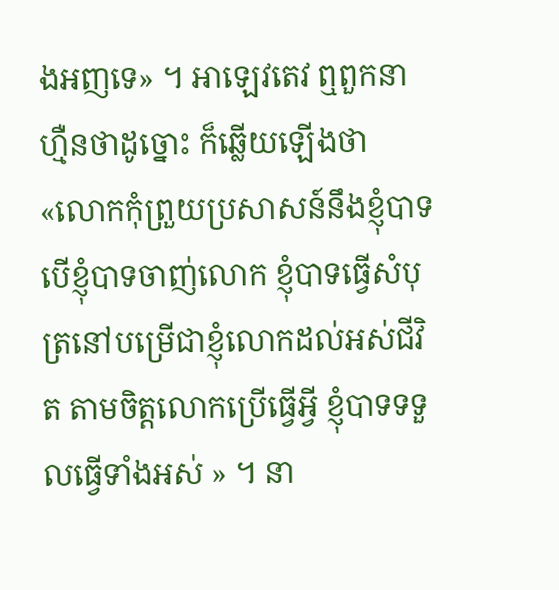ងអញទេ» ។ អាឡេវតេវ ឮពួកនាហ្មឺនថាដូច្នោះ ក៏ឆ្លើយឡើងថា «លោកកុំព្រួយប្រសាសន៍នឹងខ្ញុំបាទ បើខ្ញុំបាទចាញ់លោក ខ្ញុំបាទធ្វើសំបុត្រនៅបម្រើជាខ្ញុំលោកដល់អស់ជីវិត តាមចិត្តលោកប្រើធ្វើអ្វី ខ្ញុំបាទទទួលធ្វើទាំងអស់ » ។ នា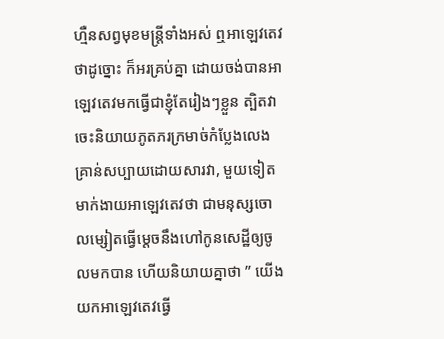ហ្មឺនសព្វមុខមន្រ្តីទាំងអស់ ឮអាឡេវតេវថាដូច្នោះ ក៏អរគ្រប់គ្នា ដោយចង់បានអាឡេវតេវមកធ្វើជាខ្ញុំតែរៀងៗខ្លួន ត្បិតវាចេះនិយាយភូតភរក្រមាច់កំប្លែងលេង គ្រាន់សប្បាយដោយសារវា, មួយទៀតមាក់ងាយអាឡេវតេវថា ជាមនុស្សចោលម្សៀតធ្វើម្តេចនឹងហៅកូនសេដ្ឋីឲ្យចូលមកបាន ហើយនិយាយគ្នាថា ” យើងយកអាឡេវតេវធ្វើ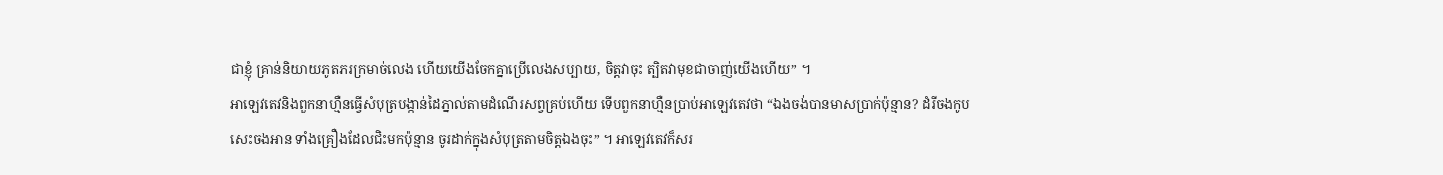ជាខ្ញុំ គ្រាន់និយាយភូតភរក្រមាច់លេង ហើយយើងចែកគ្នាប្រើលេងសប្បាយ, ចិត្តវាចុះ ត្បិតវាមុខជាចាញ់យើងហើយ” ។
អាឡេវតេវនិងពួកនាហ្មឺនធ្វើសំបុត្របង្កាន់ដៃភ្នាល់តាមដំណើរសព្វគ្រប់ហើយ ទើបពួកនាហ្មឺនប្រាប់អាឡេវតេវថា “ឯងចង់បានមាសប្រាក់ប៉ុន្មាន? ដំរីចងកូប សេះចងអាន ទាំងគ្រឿងដែលជិះមកប៉ុន្មាន ចូរដាក់ក្នុងសំបុត្រតាមចិត្តឯងចុះ” ។ អាឡេវតេវក៏សរ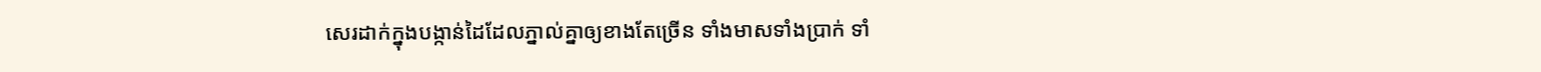សេរដាក់ក្នុងបង្កាន់ដៃដែលភ្នាល់គ្នាឲ្យខាងតែច្រើន ទាំងមាសទាំងប្រាក់ ទាំ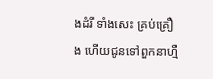ងដំរី ទាំងសេះ គ្រប់គ្រឿង ហើយជូនទៅពួកនាហ្មឺ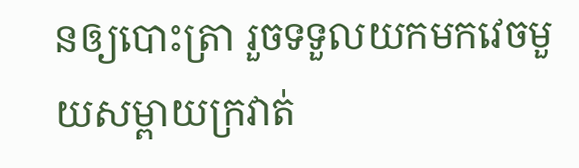នឲ្យបោះត្រា រួចទទួលយកមកវេចមួយសម្ពាយក្រវាត់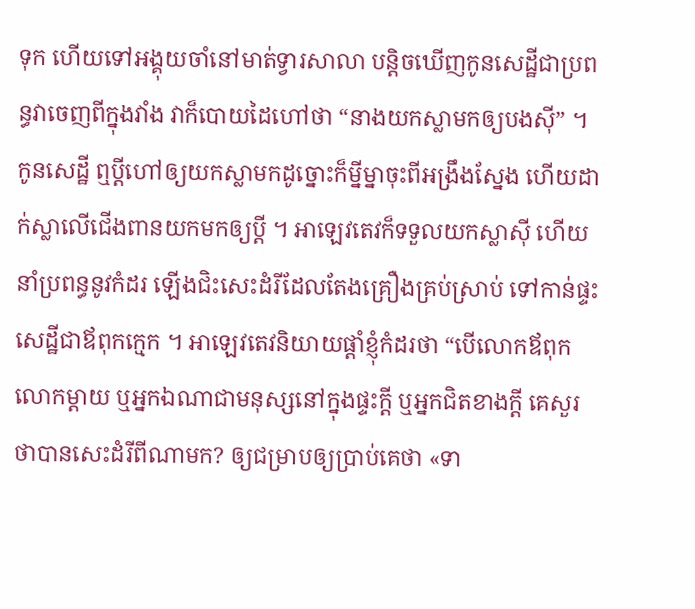ទុក ហើយទៅអង្គុយចាំនៅមាត់ទ្វារសាលា បន្តិចឃើញកូនសេដ្ឋីជាប្រពន្ធវាចេញពីក្នុងវាំង វាក៏បោយដៃហៅថា “នាងយកស្លាមកឲ្យបងស៊ី” ។
កូនសេដ្ឋី ឮប្តីហៅឲ្យយកស្លាមកដូច្នោះក៏ម្នីម្នាចុះពីអង្រឹងស្នែង ហើយដាក់ស្លាលើជើងពានយកមកឲ្យប្តី ។ អាឡេវតេវក៏ទទួលយកស្លាស៊ី ហើយនាំប្រពន្ធនូវកំដរ ឡើងជិះសេះដំរីដែលតែងគ្រឿងគ្រប់ស្រាប់ ទៅកាន់ផ្ទះសេដ្ឋីជាឪពុកក្មេក ។ អាឡេវតេវនិយាយផ្តាំខ្ញុំកំដរថា “បើលោកឪពុកលោកម្តាយ ឬអ្នកឯណាជាមនុស្សនៅក្នុងផ្ទះក្តី ឬអ្នកជិតខាងក្តី គេសួរថាបានសេះដំរីពីណាមក? ឲ្យជម្រាបឲ្យប្រាប់គេថា «ទា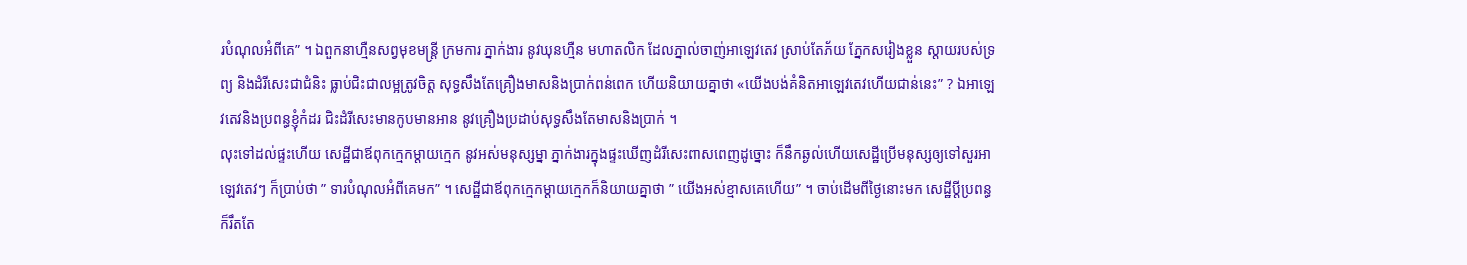របំណុលអំពីគេ” ។ ឯពួកនាហ្មឺនសព្វមុខមន្រ្តី ក្រមការ ភ្នាក់ងារ នូវឃុនហ្មឺន មហាតលិក ដែលភ្នាល់ចាញ់អាឡេវតេវ ស្រាប់តែភ័យ ភ្នែកសរៀងខ្លួន ស្តាយរបស់ទ្រព្យ និងដំរីសេះជាជំនិះ ធ្លាប់ជិះជាលម្អត្រូវចិត្ត សុទ្ធសឹងតែគ្រឿងមាសនិងប្រាក់ពន់ពេក ហើយនិយាយគ្នាថា «យើងបង់គំនិតអាឡេវតេវហើយជាន់នេះ” ? ឯអាឡេវតេវនិងប្រពន្ធខ្ញុំកំដរ ជិះដំរីសេះមានកូបមានអាន នូវគ្រឿងប្រដាប់សុទ្ធសឹងតែមាសនិងប្រាក់ ។
លុះទៅដល់ផ្ទះហើយ សេដ្ឋីជាឪពុកក្មេកម្តាយក្មេក នូវអស់មនុស្សម្នា ភ្នាក់ងារក្នុងផ្ទះឃើញដំរីសេះពាសពេញដូច្នោះ ក៏នឹកឆ្ងល់ហើយសេដ្ឋីប្រើមនុស្សឲ្យទៅសួរអាឡេវតេវៗ ក៏ប្រាប់ថា ” ទារបំណុលអំពីគេមក” ។ សេដ្ឋីជាឪពុកក្មេកម្តាយក្មេកក៏និយាយគ្នាថា ” យើងអស់ខ្មាសគេហើយ” ។ ចាប់ដើមពីថ្ងៃនោះមក សេដ្ឋីប្តីប្រពន្ធ ក៏រឹតតែ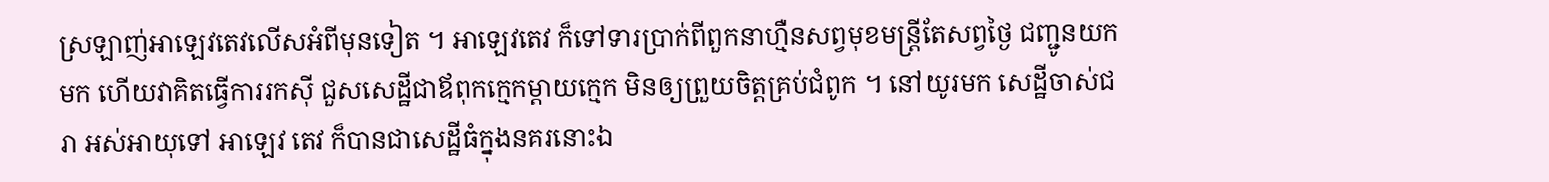ស្រឡាញ់អាឡេវតេវលើសអំពីមុនទៀត ។ អាឡេវតេវ ក៏ទៅទារប្រាក់ពីពួកនាហ្មឺនសព្វមុខមន្រ្តីតែសព្វថ្ងៃ ជញ្ជូនយកមក ហើយវាគិតធ្វើការរកស៊ី ជួសសេដ្ឋីជាឪពុកក្មេកម្តាយក្មេក មិនឲ្យព្រួយចិត្តគ្រប់ជំពូក ។ នៅយូរមក សេដ្ឋីចាស់ជរា អស់អាយុទៅ អាឡេវ តេវ ក៏បានជាសេដ្ឋីធំក្នុងនគរនោះឯ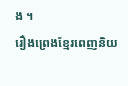ង ។
រឿងព្រេងខ្មែរពេញនិយ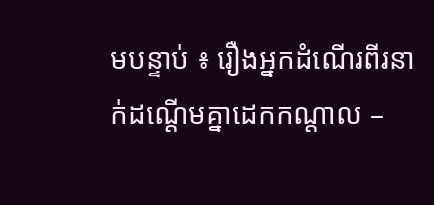មបន្ទាប់ ៖ រឿងអ្នកដំណើរពីរនាក់ដណ្តើមគ្នាដេកកណ្តាល –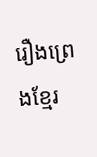រឿងព្រេងខ្មែរ